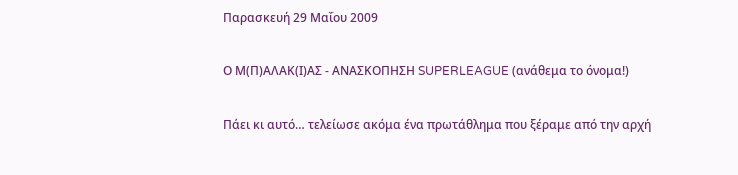Παρασκευή 29 Μαΐου 2009

Ο Μ(Π)ΑΛΑΚ(Ι)ΑΣ - ΑΝΑΣΚΟΠΗΣΗ SUPERLEAGUE (ανάθεμα το όνομα!)

Πάει κι αυτό… τελείωσε ακόμα ένα πρωτάθλημα που ξέραμε από την αρχή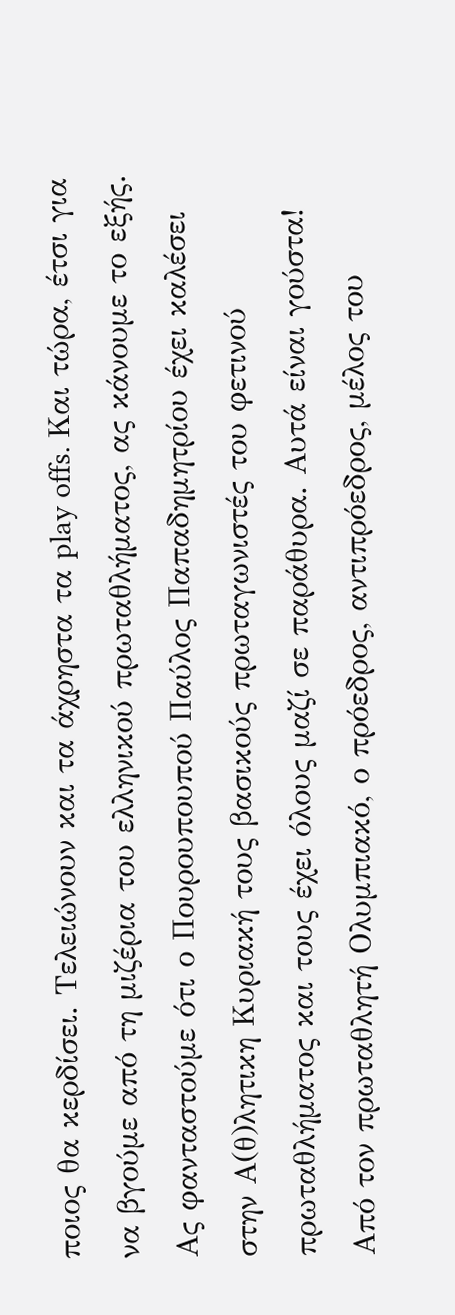ποιος θα κερδίσει. Τελειώνουν και τα άχρηστα τα play offs. Και τώρα, έτσι για να βγούμε από τη μιζέρια του ελληνικού πρωταθλήματος, ας κάνουμε το εξής. Ας φανταστούμε ότι ο Πουρουπουπού Παύλος Παπαδημητρίου έχει καλέσει στην Α(θ)λητικη Κυριακή τους βασικούς πρωταγωνιστές του φετινού πρωταθλήματος και τους έχει όλους μαζί σε παράθυρα. Αυτά είναι γούστα!
Από τον πρωταθλητή Ολυμπιακό, ο πρόεδρος, αντιπρόεδρος, μέλος του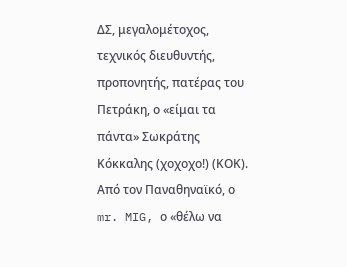ΔΣ, μεγαλομέτοχος, τεχνικός διευθυντής, προπονητής, πατέρας του Πετράκη, ο «είμαι τα πάντα» Σωκράτης Κόκκαλης (χοχοχο!) (ΚΟΚ).
Από τον Παναθηναϊκό, ο mr. MIG, ο «θέλω να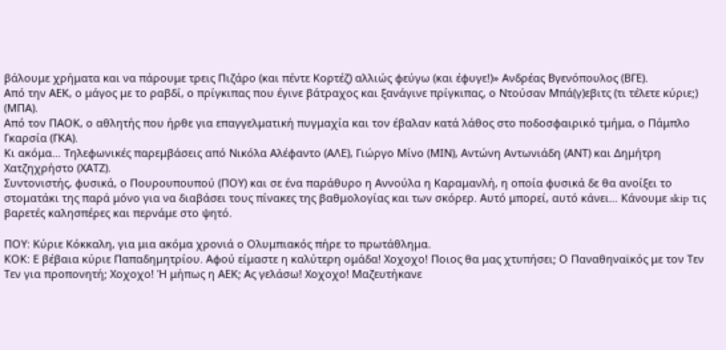βάλουμε χρήματα και να πάρουμε τρεις Πιζάρο (και πέντε Κορτέζ) αλλιώς φεύγω (και έφυγε!)» Ανδρέας Βγενόπουλος (ΒΓΕ).
Από την ΑΕΚ, ο μάγος με το ραβδί, ο πρίγκιπας που έγινε βάτραχος και ξανάγινε πρίγκιπας, ο Ντούσαν Μπά(γ)εβιτς (τι τέλετε κύριε;) (ΜΠΑ).
Από τον ΠΑΟΚ, ο αθλητής που ήρθε για επαγγελματική πυγμαχία και τον έβαλαν κατά λάθος στο ποδοσφαιρικό τμήμα, ο Πάμπλο Γκαρσία (ΓΚΑ).
Κι ακόμα… Τηλεφωνικές παρεμβάσεις από Νικόλα Αλέφαντο (ΑΛΕ), Γιώργο Μίνο (ΜΙΝ), Αντώνη Αντωνιάδη (ΑΝΤ) και Δημήτρη Χατζηχρήστο (ΧΑΤΖ).
Συντονιστής, φυσικά, ο Πουρουπουπού (ΠΟΥ) και σε ένα παράθυρο η Αννούλα η Καραμανλή, η οποία φυσικά δε θα ανοίξει το στοματάκι της παρά μόνο για να διαβάσει τους πίνακες της βαθμολογίας και των σκόρερ. Αυτό μπορεί, αυτό κάνει… Κάνουμε skip τις βαρετές καλησπέρες και περνάμε στο ψητό.

ΠΟΥ: Κύριε Κόκκαλη, για μια ακόμα χρονιά ο Ολυμπιακός πήρε το πρωτάθλημα.
ΚΟΚ: Ε βέβαια κύριε Παπαδημητρίου. Αφού είμαστε η καλύτερη ομάδα! Χοχοχο! Ποιος θα μας χτυπήσει; Ο Παναθηναϊκός με τον Τεν Τεν για προπονητή; Χοχοχο! Ή μήπως η ΑΕΚ; Ας γελάσω! Χοχοχο! Μαζευτήκανε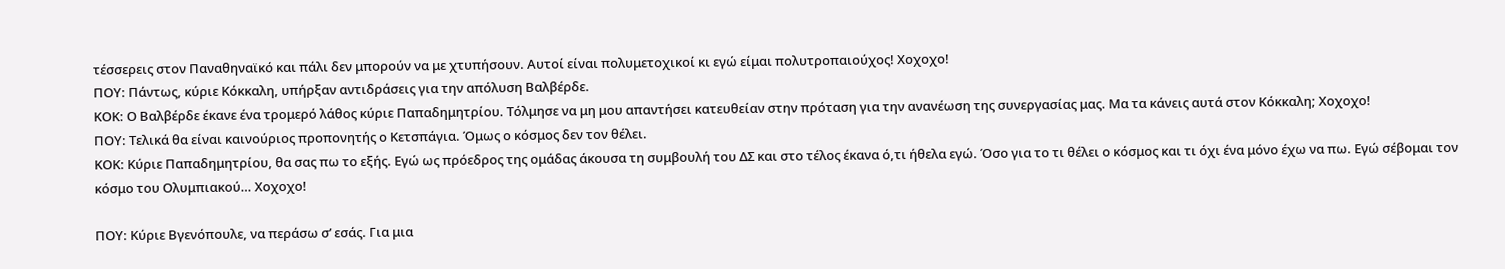τέσσερεις στον Παναθηναϊκό και πάλι δεν μπορούν να με χτυπήσουν. Αυτοί είναι πολυμετοχικοί κι εγώ είμαι πολυτροπαιούχος! Χοχοχο!
ΠΟΥ: Πάντως, κύριε Κόκκαλη, υπήρξαν αντιδράσεις για την απόλυση Βαλβέρδε.
ΚΟΚ: Ο Βαλβέρδε έκανε ένα τρομερό λάθος κύριε Παπαδημητρίου. Τόλμησε να μη μου απαντήσει κατευθείαν στην πρόταση για την ανανέωση της συνεργασίας μας. Μα τα κάνεις αυτά στον Κόκκαλη; Χοχοχο!
ΠΟΥ: Τελικά θα είναι καινούριος προπονητής ο Κετσπάγια. Όμως ο κόσμος δεν τον θέλει.
ΚΟΚ: Κύριε Παπαδημητρίου, θα σας πω το εξής. Εγώ ως πρόεδρος της ομάδας άκουσα τη συμβουλή του ΔΣ και στο τέλος έκανα ό,τι ήθελα εγώ. Όσο για το τι θέλει ο κόσμος και τι όχι ένα μόνο έχω να πω. Εγώ σέβομαι τον κόσμο του Ολυμπιακού… Χοχοχο!

ΠΟΥ: Κύριε Βγενόπουλε, να περάσω σ’ εσάς. Για μια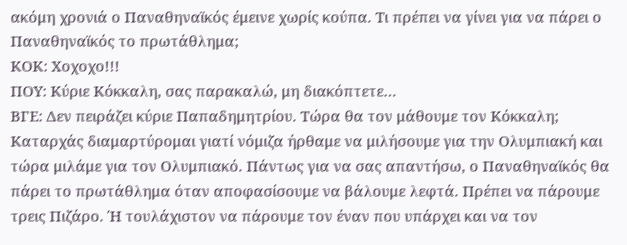ακόμη χρονιά ο Παναθηναϊκός έμεινε χωρίς κούπα. Τι πρέπει να γίνει για να πάρει ο Παναθηναϊκός το πρωτάθλημα;
ΚΟΚ: Χοχοχο!!!
ΠΟΥ: Κύριε Κόκκαλη, σας παρακαλώ, μη διακόπτετε…
ΒΓΕ: Δεν πειράζει κύριε Παπαδημητρίου. Τώρα θα τον μάθουμε τον Κόκκαλη; Καταρχάς διαμαρτύρομαι γιατί νόμιζα ήρθαμε να μιλήσουμε για την Ολυμπιακή και τώρα μιλάμε για τον Ολυμπιακό. Πάντως για να σας απαντήσω, ο Παναθηναϊκός θα πάρει το πρωτάθλημα όταν αποφασίσουμε να βάλουμε λεφτά. Πρέπει να πάρουμε τρεις Πιζάρο. Ή τουλάχιστον να πάρουμε τον έναν που υπάρχει και να τον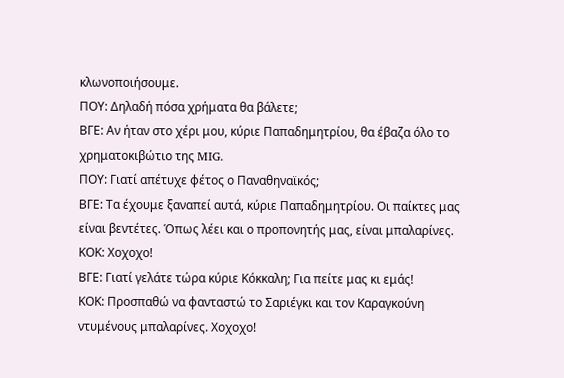κλωνοποιήσουμε.
ΠΟΥ: Δηλαδή πόσα χρήματα θα βάλετε;
ΒΓΕ: Αν ήταν στο χέρι μου, κύριε Παπαδημητρίου, θα έβαζα όλο το χρηματοκιβώτιο της MIG.
ΠΟΥ: Γιατί απέτυχε φέτος ο Παναθηναϊκός;
ΒΓΕ: Τα έχουμε ξαναπεί αυτά, κύριε Παπαδημητρίου. Οι παίκτες μας είναι βεντέτες. Όπως λέει και ο προπονητής μας, είναι μπαλαρίνες.
ΚΟΚ: Χοχοχο!
ΒΓΕ: Γιατί γελάτε τώρα κύριε Κόκκαλη; Για πείτε μας κι εμάς!
ΚΟΚ: Προσπαθώ να φανταστώ το Σαριέγκι και τον Καραγκούνη ντυμένους μπαλαρίνες. Χοχοχο!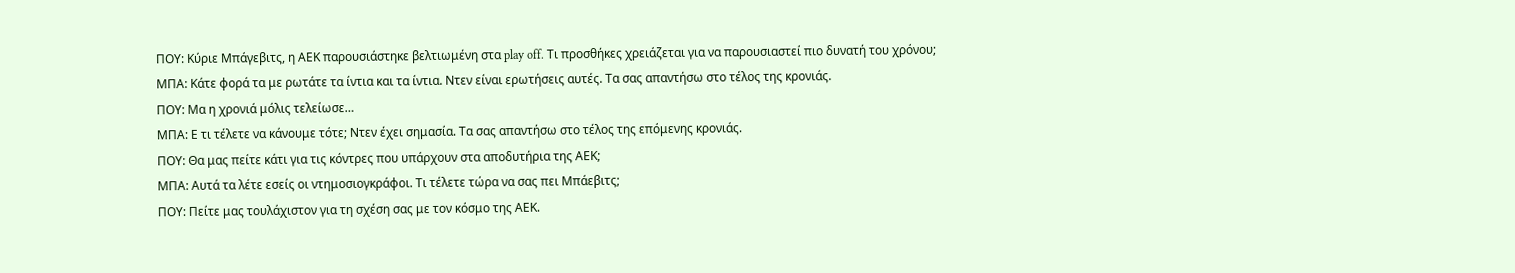ΠΟΥ: Κύριε Μπάγεβιτς, η ΑΕΚ παρουσιάστηκε βελτιωμένη στα play off. Τι προσθήκες χρειάζεται για να παρουσιαστεί πιο δυνατή του χρόνου;
ΜΠΑ: Κάτε φορά τα με ρωτάτε τα ίντια και τα ίντια. Ντεν είναι ερωτήσεις αυτές. Τα σας απαντήσω στο τέλος της κρονιάς.
ΠΟΥ: Μα η χρονιά μόλις τελείωσε…
ΜΠΑ: Ε τι τέλετε να κάνουμε τότε; Ντεν έχει σημασία. Τα σας απαντήσω στο τέλος της επόμενης κρονιάς.
ΠΟΥ: Θα μας πείτε κάτι για τις κόντρες που υπάρχουν στα αποδυτήρια της ΑΕΚ;
ΜΠΑ: Αυτά τα λέτε εσείς οι ντημοσιογκράφοι. Τι τέλετε τώρα να σας πει Μπάεβιτς;
ΠΟΥ: Πείτε μας τουλάχιστον για τη σχέση σας με τον κόσμο της ΑΕΚ.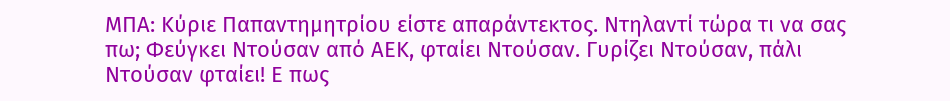ΜΠΑ: Κύριε Παπαντημητρίου είστε απαράντεκτος. Ντηλαντί τώρα τι να σας πω; Φεύγκει Ντούσαν από ΑΕΚ, φταίει Ντούσαν. Γυρίζει Ντούσαν, πάλι Ντούσαν φταίει! Ε πως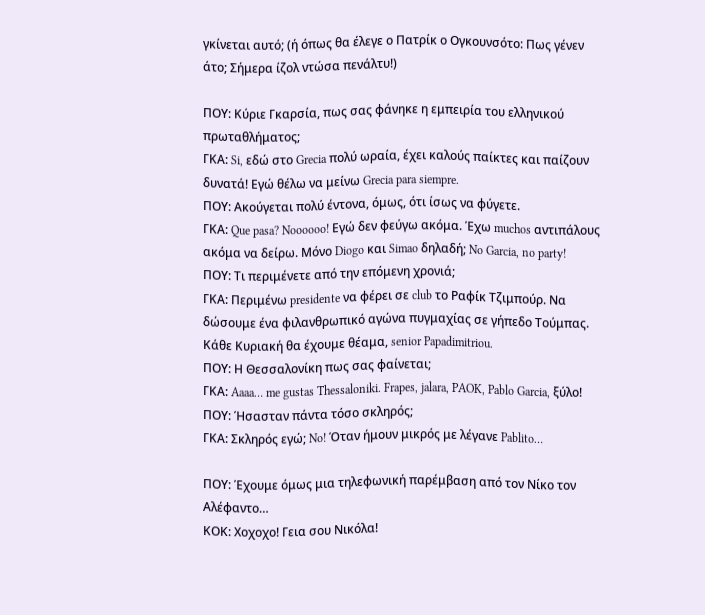γκίνεται αυτό; (ή όπως θα έλεγε ο Πατρίκ ο Ογκουνσότο: Πως γένεν άτο; Σήμερα ίζολ ντώσα πενάλτυ!)

ΠΟΥ: Κύριε Γκαρσία, πως σας φάνηκε η εμπειρία του ελληνικού πρωταθλήματος;
ΓΚΑ: Si, εδώ στο Grecia πολύ ωραία, έχει καλούς παίκτες και παίζουν δυνατά! Εγώ θέλω να μείνω Grecia para siempre.
ΠΟΥ: Ακούγεται πολύ έντονα, όμως, ότι ίσως να φύγετε.
ΓΚΑ: Que pasa? Noooooo! Εγώ δεν φεύγω ακόμα. Έχω muchos αντιπάλους ακόμα να δείρω. Μόνο Diogo και Simao δηλαδή; No Garcia, no party!
ΠΟΥ: Τι περιμένετε από την επόμενη χρονιά;
ΓΚΑ: Περιμένω presidente να φέρει σε club το Ραφίκ Τζιμπούρ. Να δώσουμε ένα φιλανθρωπικό αγώνα πυγμαχίας σε γήπεδο Τούμπας. Κάθε Κυριακή θα έχουμε θέαμα, senior Papadimitriou.
ΠΟΥ: Η Θεσσαλονίκη πως σας φαίνεται;
ΓΚΑ: Aaaa… me gustas Thessaloniki. Frapes, jalara, PAOK, Pablo Garcia, ξύλο!
ΠΟΥ: Ήσασταν πάντα τόσο σκληρός;
ΓΚΑ: Σκληρός εγώ; No! Όταν ήμουν μικρός με λέγανε Pablito…

ΠΟΥ: Έχουμε όμως μια τηλεφωνική παρέμβαση από τον Νίκο τον Αλέφαντο…
ΚΟΚ: Χοχοχο! Γεια σου Νικόλα!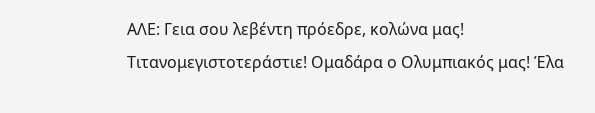ΑΛΕ: Γεια σου λεβέντη πρόεδρε, κολώνα μας! Τιτανομεγιστοτεράστιε! Ομαδάρα ο Ολυμπιακός μας! Έλα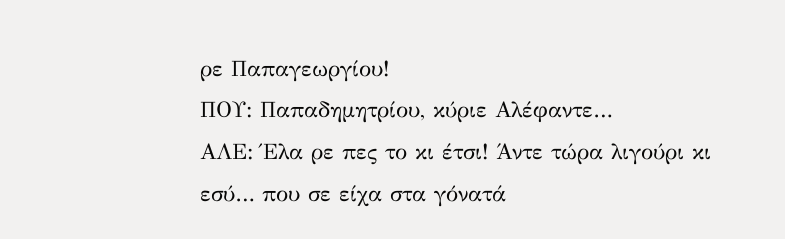ρε Παπαγεωργίου!
ΠΟΥ: Παπαδημητρίου, κύριε Αλέφαντε…
ΑΛΕ: Έλα ρε πες το κι έτσι! Άντε τώρα λιγούρι κι εσύ… που σε είχα στα γόνατά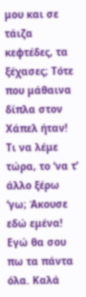μου και σε τάιζα κεφτέδες, τα ξέχασες; Τότε που μάθαινα δίπλα στον Χάπελ ήταν! Τι να λέμε τώρα, το ‘να τ’ άλλο ξέρω ‘γω; Άκουσε εδώ εμένα! Εγώ θα σου πω τα πάντα όλα. Καλά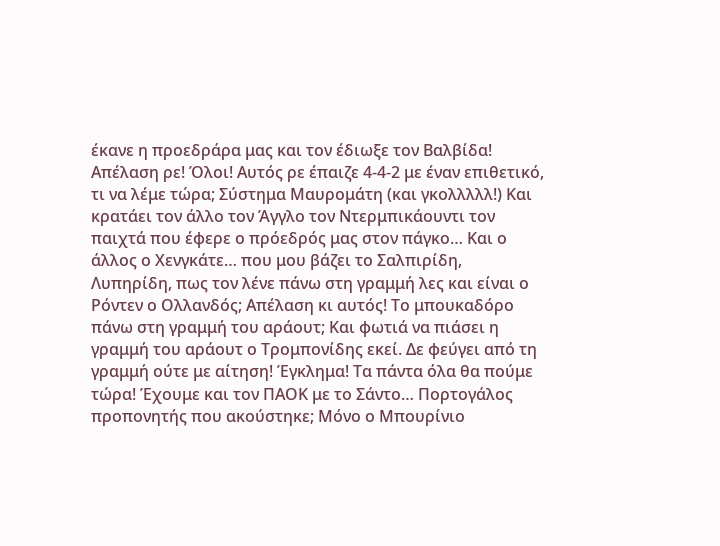έκανε η προεδράρα μας και τον έδιωξε τον Βαλβίδα! Απέλαση ρε! Όλοι! Αυτός ρε έπαιζε 4-4-2 με έναν επιθετικό, τι να λέμε τώρα; Σύστημα Μαυρομάτη (και γκολλλλλ!) Και κρατάει τον άλλο τον Άγγλο τον Ντερμπικάουντι τον παιχτά που έφερε ο πρόεδρός μας στον πάγκο… Και ο άλλος ο Χενγκάτε… που μου βάζει το Σαλπιρίδη, Λυπηρίδη, πως τον λένε πάνω στη γραμμή λες και είναι ο Ρόντεν ο Ολλανδός; Απέλαση κι αυτός! Το μπουκαδόρο πάνω στη γραμμή του αράουτ; Και φωτιά να πιάσει η γραμμή του αράουτ ο Τρομπονίδης εκεί. Δε φεύγει από τη γραμμή ούτε με αίτηση! Έγκλημα! Τα πάντα όλα θα πούμε τώρα! Έχουμε και τον ΠΑΟΚ με το Σάντο… Πορτογάλος προπονητής που ακούστηκε; Μόνο ο Μπουρίνιο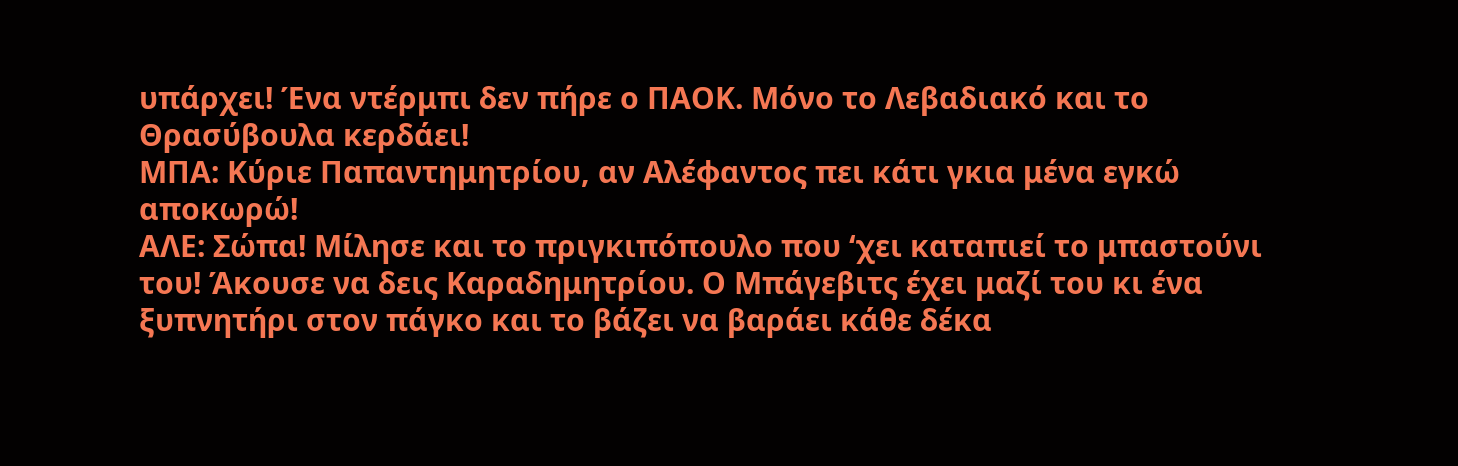υπάρχει! Ένα ντέρμπι δεν πήρε ο ΠΑΟΚ. Μόνο το Λεβαδιακό και το Θρασύβουλα κερδάει!
ΜΠΑ: Κύριε Παπαντημητρίου, αν Αλέφαντος πει κάτι γκια μένα εγκώ αποκωρώ!
ΑΛΕ: Σώπα! Μίλησε και το πριγκιπόπουλο που ‘χει καταπιεί το μπαστούνι του! Άκουσε να δεις Καραδημητρίου. Ο Μπάγεβιτς έχει μαζί του κι ένα ξυπνητήρι στον πάγκο και το βάζει να βαράει κάθε δέκα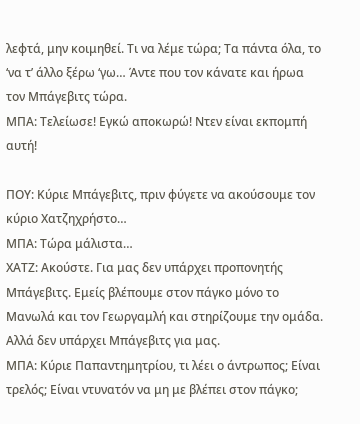λεφτά, μην κοιμηθεί. Τι να λέμε τώρα; Τα πάντα όλα, το ‘να τ’ άλλο ξέρω ‘γω… Άντε που τον κάνατε και ήρωα τον Μπάγεβιτς τώρα.
ΜΠΑ: Τελείωσε! Εγκώ αποκωρώ! Ντεν είναι εκπομπή αυτή!

ΠΟΥ: Κύριε Μπάγεβιτς, πριν φύγετε να ακούσουμε τον κύριο Χατζηχρήστο…
ΜΠΑ: Τώρα μάλιστα…
ΧΑΤΖ: Ακούστε. Για μας δεν υπάρχει προπονητής Μπάγεβιτς. Εμείς βλέπουμε στον πάγκο μόνο το Μανωλά και τον Γεωργαμλή και στηρίζουμε την ομάδα. Αλλά δεν υπάρχει Μπάγεβιτς για μας.
ΜΠΑ: Κύριε Παπαντημητρίου, τι λέει ο άντρωπος; Είναι τρελός; Είναι ντυνατόν να μη με βλέπει στον πάγκο;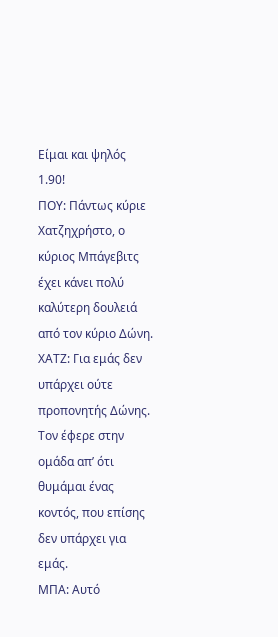Είμαι και ψηλός 1.90!
ΠΟΥ: Πάντως κύριε Χατζηχρήστο, ο κύριος Μπάγεβιτς έχει κάνει πολύ καλύτερη δουλειά από τον κύριο Δώνη.
ΧΑΤΖ: Για εμάς δεν υπάρχει ούτε προπονητής Δώνης. Τον έφερε στην ομάδα απ’ ότι θυμάμαι ένας κοντός, που επίσης δεν υπάρχει για εμάς.
ΜΠΑ: Αυτό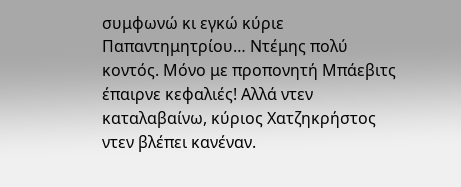συμφωνώ κι εγκώ κύριε Παπαντημητρίου… Ντέμης πολύ κοντός. Μόνο με προπονητή Μπάεβιτς έπαιρνε κεφαλιές! Αλλά ντεν καταλαβαίνω, κύριος Χατζηκρήστος ντεν βλέπει κανέναν.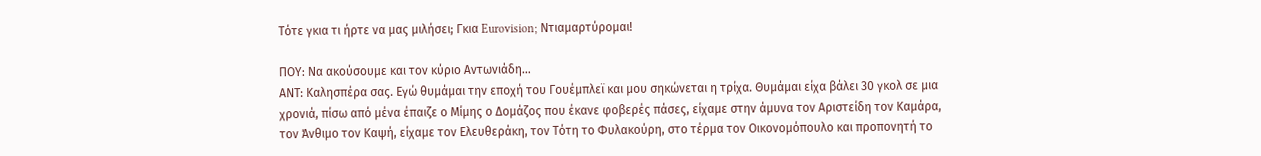Τότε γκια τι ήρτε να μας μιλήσει; Γκια Eurovision; Ντιαμαρτύρομαι!

ΠΟΥ: Να ακούσουμε και τον κύριο Αντωνιάδη…
ΑΝΤ: Καλησπέρα σας. Εγώ θυμάμαι την εποχή του Γουέμπλεϊ και μου σηκώνεται η τρίχα. Θυμάμαι είχα βάλει 30 γκολ σε μια χρονιά, πίσω από μένα έπαιζε ο Μίμης ο Δομάζος που έκανε φοβερές πάσες, είχαμε στην άμυνα τον Αριστείδη τον Καμάρα, τον Άνθιμο τον Καψή, είχαμε τον Ελευθεράκη, τον Τότη το Φυλακούρη, στο τέρμα τον Οικονομόπουλο και προπονητή το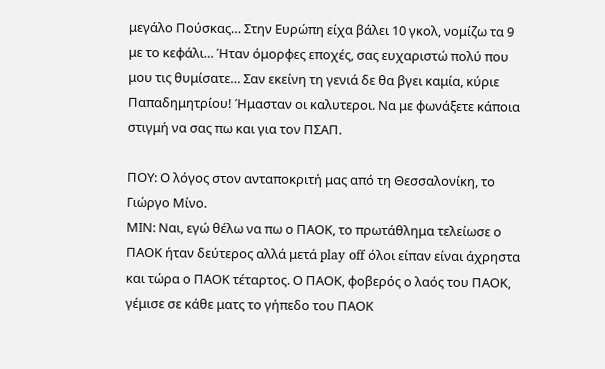μεγάλο Πούσκας… Στην Ευρώπη είχα βάλει 10 γκολ, νομίζω τα 9 με το κεφάλι… Ήταν όμορφες εποχές, σας ευχαριστώ πολύ που μου τις θυμίσατε… Σαν εκείνη τη γενιά δε θα βγει καμία, κύριε Παπαδημητρίου! Ήμασταν οι καλυτεροι. Να με φωνάξετε κάποια στιγμή να σας πω και για τον ΠΣΑΠ.

ΠΟΥ: Ο λόγος στον ανταποκριτή μας από τη Θεσσαλονίκη, το Γιώργο Μίνο.
ΜΙΝ: Ναι, εγώ θέλω να πω ο ΠΑΟΚ, το πρωτάθλημα τελείωσε ο ΠΑΟΚ ήταν δεύτερος αλλά μετά play off όλοι είπαν είναι άχρηστα και τώρα ο ΠΑΟΚ τέταρτος. Ο ΠΑΟΚ, φοβερός ο λαός του ΠΑΟΚ, γέμισε σε κάθε ματς το γήπεδο του ΠΑΟΚ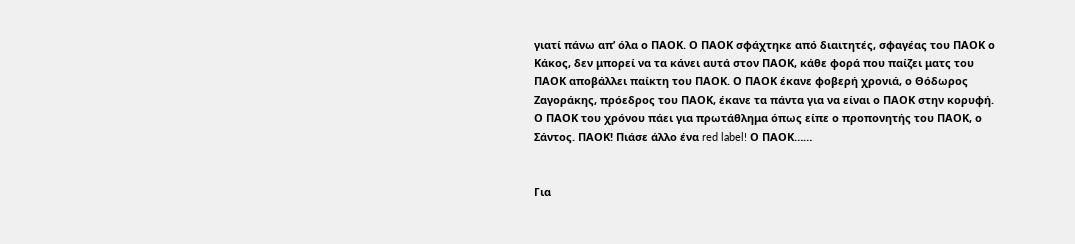γιατί πάνω απ’ όλα ο ΠΑΟΚ. Ο ΠΑΟΚ σφάχτηκε από διαιτητές, σφαγέας του ΠΑΟΚ ο Κάκος, δεν μπορεί να τα κάνει αυτά στον ΠΑΟΚ, κάθε φορά που παίζει ματς του ΠΑΟΚ αποβάλλει παίκτη του ΠΑΟΚ. Ο ΠΑΟΚ έκανε φοβερή χρονιά, ο Θόδωρος Ζαγοράκης, πρόεδρος του ΠΑΟΚ, έκανε τα πάντα για να είναι ο ΠΑΟΚ στην κορυφή. Ο ΠΑΟΚ του χρόνου πάει για πρωτάθλημα όπως είπε ο προπονητής του ΠΑΟΚ, ο Σάντος. ΠΑΟΚ! Πιάσε άλλο ένα red label! Ο ΠΑΟΚ……


Για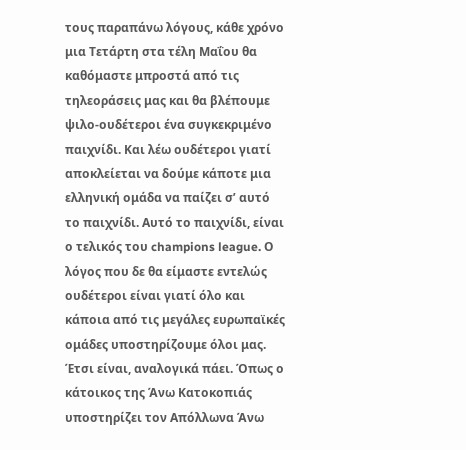τους παραπάνω λόγους, κάθε χρόνο μια Τετάρτη στα τέλη Μαΐου θα καθόμαστε μπροστά από τις τηλεοράσεις μας και θα βλέπουμε ψιλο-ουδέτεροι ένα συγκεκριμένο παιχνίδι. Και λέω ουδέτεροι γιατί αποκλείεται να δούμε κάποτε μια ελληνική ομάδα να παίζει σ’ αυτό το παιχνίδι. Αυτό το παιχνίδι, είναι ο τελικός του champions league. Ο λόγος που δε θα είμαστε εντελώς ουδέτεροι είναι γιατί όλο και κάποια από τις μεγάλες ευρωπαϊκές ομάδες υποστηρίζουμε όλοι μας. Έτσι είναι, αναλογικά πάει. Όπως ο κάτοικος της Άνω Κατοκοπιάς υποστηρίζει τον Απόλλωνα Άνω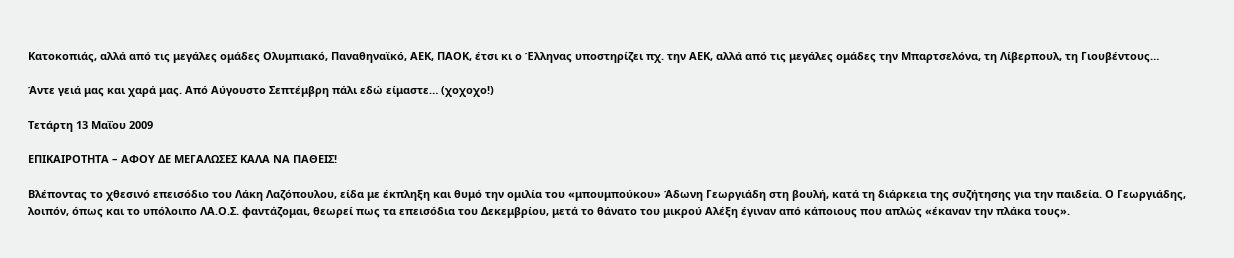Κατοκοπιάς, αλλά από τις μεγάλες ομάδες Ολυμπιακό, Παναθηναϊκό, ΑΕΚ, ΠΑΟΚ, έτσι κι ο Έλληνας υποστηρίζει πχ. την ΑΕΚ, αλλά από τις μεγάλες ομάδες την Μπαρτσελόνα, τη Λίβερπουλ, τη Γιουβέντους…

Άντε γειά μας και χαρά μας. Από Αύγουστο Σεπτέμβρη πάλι εδώ είμαστε… (χοχοχο!)

Τετάρτη 13 Μαΐου 2009

ΕΠΙΚΑΙΡΟΤΗΤΑ – ΑΦΟΥ ΔΕ ΜΕΓΑΛΩΣΕΣ ΚΑΛΑ ΝΑ ΠΑΘΕΙΣ!

Βλέποντας το χθεσινό επεισόδιο του Λάκη Λαζόπουλου, είδα με έκπληξη και θυμό την ομιλία του «μπουμπούκου» Άδωνη Γεωργιάδη στη βουλή, κατά τη διάρκεια της συζήτησης για την παιδεία. Ο Γεωργιάδης, λοιπόν, όπως και το υπόλοιπο ΛΑ.Ο.Σ. φαντάζομαι, θεωρεί πως τα επεισόδια του Δεκεμβρίου, μετά το θάνατο του μικρού Αλέξη έγιναν από κάποιους που απλώς «έκαναν την πλάκα τους».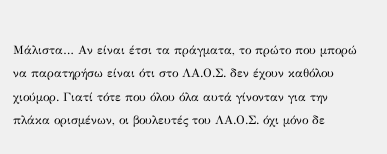Μάλιστα… Αν είναι έτσι τα πράγματα, το πρώτο που μπορώ να παρατηρήσω είναι ότι στο ΛΑ.Ο.Σ. δεν έχουν καθόλου χιούμορ. Γιατί τότε που όλου όλα αυτά γίνονταν για την πλάκα ορισμένων, οι βουλευτές του ΛΑ.Ο.Σ. όχι μόνο δε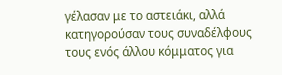γέλασαν με το αστειάκι, αλλά κατηγορούσαν τους συναδέλφους τους ενός άλλου κόμματος για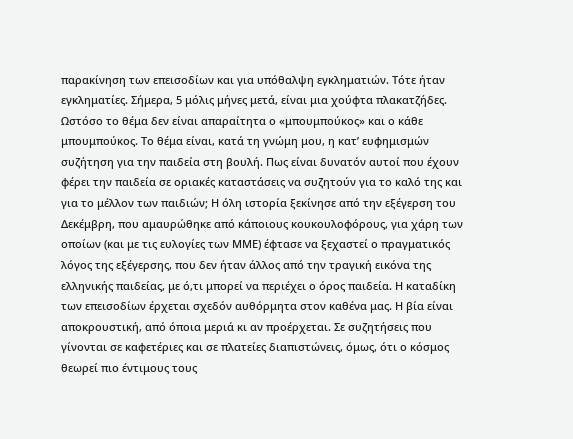παρακίνηση των επεισοδίων και για υπόθαλψη εγκληματιών. Τότε ήταν εγκληματίες. Σήμερα, 5 μόλις μήνες μετά, είναι μια χούφτα πλακατζήδες.
Ωστόσο το θέμα δεν είναι απαραίτητα ο «μπουμπούκος» και ο κάθε μπουμπούκος. Το θέμα είναι, κατά τη γνώμη μου, η κατ’ ευφημισμών συζήτηση για την παιδεία στη βουλή. Πως είναι δυνατόν αυτοί που έχουν φέρει την παιδεία σε οριακές καταστάσεις να συζητούν για το καλό της και για το μέλλον των παιδιών; Η όλη ιστορία ξεκίνησε από την εξέγερση του Δεκέμβρη, που αμαυρώθηκε από κάποιους κουκουλοφόρους, για χάρη των οποίων (και με τις ευλογίες των ΜΜΕ) έφτασε να ξεχαστεί ο πραγματικός λόγος της εξέγερσης, που δεν ήταν άλλος από την τραγική εικόνα της ελληνικής παιδείας, με ό,τι μπορεί να περιέχει ο όρος παιδεία. Η καταδίκη των επεισοδίων έρχεται σχεδόν αυθόρμητα στον καθένα μας. Η βία είναι αποκρουστική, από όποια μεριά κι αν προέρχεται. Σε συζητήσεις που γίνονται σε καφετέριες και σε πλατείες διαπιστώνεις, όμως, ότι ο κόσμος θεωρεί πιο έντιμους τους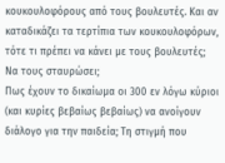κουκουλοφόρους από τους βουλευτές. Και αν καταδικάζει τα τερτίπια των κουκουλοφόρων, τότε τι πρέπει να κάνει με τους βουλευτές; Να τους σταυρώσει;
Πως έχουν το δικαίωμα οι 300 εν λόγω κύριοι (και κυρίες βεβαίως βεβαίως) να ανοίγουν διάλογο για την παιδεία; Τη στιγμή που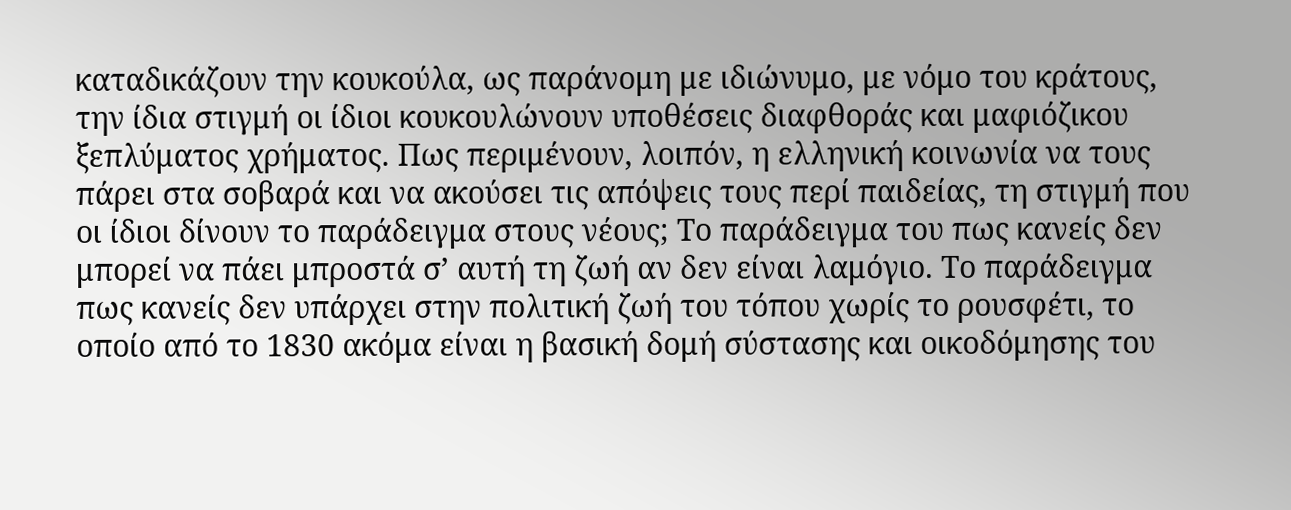καταδικάζουν την κουκούλα, ως παράνομη με ιδιώνυμο, με νόμο του κράτους, την ίδια στιγμή οι ίδιοι κουκουλώνουν υποθέσεις διαφθοράς και μαφιόζικου ξεπλύματος χρήματος. Πως περιμένουν, λοιπόν, η ελληνική κοινωνία να τους πάρει στα σοβαρά και να ακούσει τις απόψεις τους περί παιδείας, τη στιγμή που οι ίδιοι δίνουν το παράδειγμα στους νέους; Το παράδειγμα του πως κανείς δεν μπορεί να πάει μπροστά σ’ αυτή τη ζωή αν δεν είναι λαμόγιο. Το παράδειγμα πως κανείς δεν υπάρχει στην πολιτική ζωή του τόπου χωρίς το ρουσφέτι, το οποίο από το 1830 ακόμα είναι η βασική δομή σύστασης και οικοδόμησης του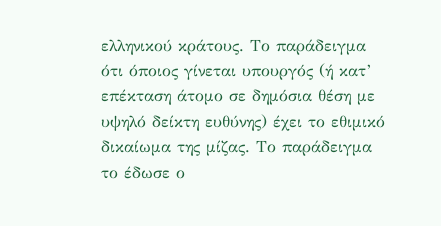ελληνικού κράτους. Το παράδειγμα ότι όποιος γίνεται υπουργός (ή κατ’ επέκταση άτομο σε δημόσια θέση με υψηλό δείκτη ευθύνης) έχει το εθιμικό δικαίωμα της μίζας. Το παράδειγμα το έδωσε ο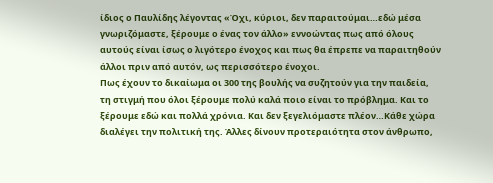ίδιος ο Παυλίδης λέγοντας «Όχι, κύριοι, δεν παραιτούμαι…εδώ μέσα γνωριζόμαστε, ξέρουμε ο ένας τον άλλο» εννοώντας πως από όλους αυτούς είναι ίσως ο λιγότερο ένοχος και πως θα έπρεπε να παραιτηθούν άλλοι πριν από αυτόν, ως περισσότερο ένοχοι.
Πως έχουν το δικαίωμα οι 300 της βουλής να συζητούν για την παιδεία, τη στιγμή που όλοι ξέρουμε πολύ καλά ποιο είναι το πρόβλημα. Και το ξέρουμε εδώ και πολλά χρόνια. Και δεν ξεγελιόμαστε πλέον…Κάθε χώρα διαλέγει την πολιτική της. Άλλες δίνουν προτεραιότητα στον άνθρωπο,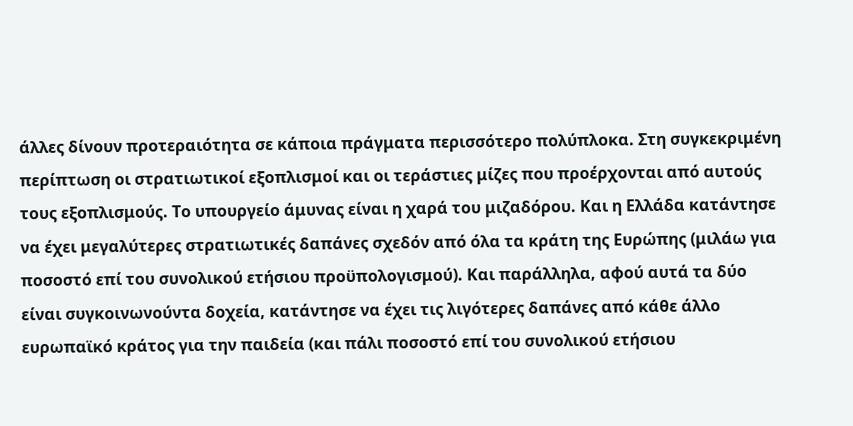άλλες δίνουν προτεραιότητα σε κάποια πράγματα περισσότερο πολύπλοκα. Στη συγκεκριμένη περίπτωση οι στρατιωτικοί εξοπλισμοί και οι τεράστιες μίζες που προέρχονται από αυτούς τους εξοπλισμούς. Το υπουργείο άμυνας είναι η χαρά του μιζαδόρου. Και η Ελλάδα κατάντησε να έχει μεγαλύτερες στρατιωτικές δαπάνες σχεδόν από όλα τα κράτη της Ευρώπης (μιλάω για ποσοστό επί του συνολικού ετήσιου προϋπολογισμού). Και παράλληλα, αφού αυτά τα δύο είναι συγκοινωνούντα δοχεία, κατάντησε να έχει τις λιγότερες δαπάνες από κάθε άλλο ευρωπαϊκό κράτος για την παιδεία (και πάλι ποσοστό επί του συνολικού ετήσιου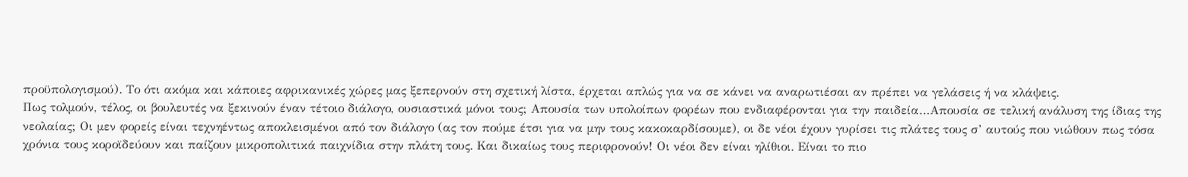προϋπολογισμού). Το ότι ακόμα και κάποιες αφρικανικές χώρες μας ξεπερνούν στη σχετική λίστα, έρχεται απλώς για να σε κάνει να αναρωτιέσαι αν πρέπει να γελάσεις ή να κλάψεις.
Πως τολμούν, τέλος, οι βουλευτές να ξεκινούν έναν τέτοιο διάλογο, ουσιαστικά μόνοι τους; Απουσία των υπολοίπων φορέων που ενδιαφέρονται για την παιδεία…Απουσία σε τελική ανάλυση της ίδιας της νεολαίας; Οι μεν φορείς είναι τεχνηέντως αποκλεισμένοι από τον διάλογο (ας τον πούμε έτσι για να μην τους κακοκαρδίσουμε), οι δε νέοι έχουν γυρίσει τις πλάτες τους σ’ αυτούς που νιώθουν πως τόσα χρόνια τους κοροϊδεύουν και παίζουν μικροπολιτικά παιχνίδια στην πλάτη τους. Και δικαίως τους περιφρονούν! Οι νέοι δεν είναι ηλίθιοι. Είναι το πιο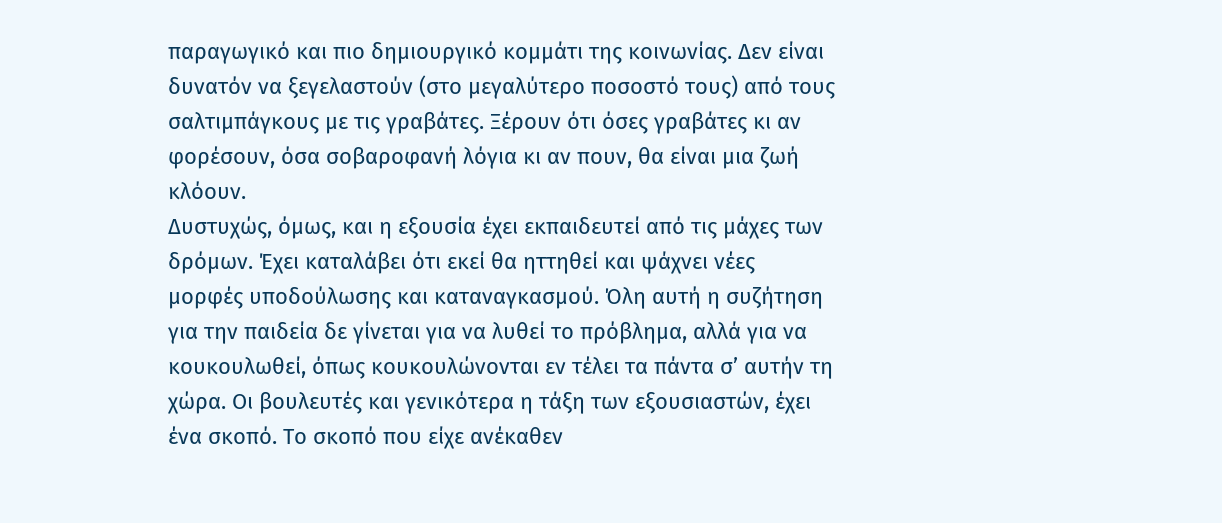παραγωγικό και πιο δημιουργικό κομμάτι της κοινωνίας. Δεν είναι δυνατόν να ξεγελαστούν (στο μεγαλύτερο ποσοστό τους) από τους σαλτιμπάγκους με τις γραβάτες. Ξέρουν ότι όσες γραβάτες κι αν φορέσουν, όσα σοβαροφανή λόγια κι αν πουν, θα είναι μια ζωή κλόουν.
Δυστυχώς, όμως, και η εξουσία έχει εκπαιδευτεί από τις μάχες των δρόμων. Έχει καταλάβει ότι εκεί θα ηττηθεί και ψάχνει νέες μορφές υποδούλωσης και καταναγκασμού. Όλη αυτή η συζήτηση για την παιδεία δε γίνεται για να λυθεί το πρόβλημα, αλλά για να κουκουλωθεί, όπως κουκουλώνονται εν τέλει τα πάντα σ’ αυτήν τη χώρα. Οι βουλευτές και γενικότερα η τάξη των εξουσιαστών, έχει ένα σκοπό. Το σκοπό που είχε ανέκαθεν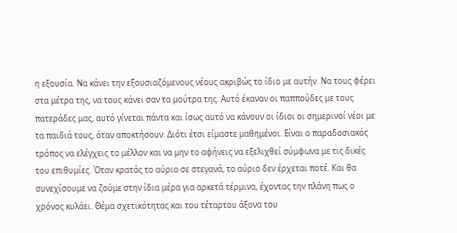η εξουσία. Να κάνει την εξουσιαζόμενους νέους ακριβώς το ίδιο με αυτήν. Να τους φέρει στα μέτρα της, να τους κάνει σαν τα μούτρα της. Αυτό έκαναν οι παππούδες με τους πατεράδες μας, αυτό γίνεται πάντα και ίσως αυτό να κάνουν οι ίδιοι οι σημερινοί νέοι με τα παιδιά τους, όταν αποκτήσουν. Διότι έτσι είμαστε μαθημένοι. Είναι ο παραδοσιακός τρόπος να ελέγχεις το μέλλον και να μην το αφήνεις να εξελιχθεί σύμφωνα με τις δικές του επιθυμίες. Όταν κρατάς το αύριο σε στεγανά, το αύριο δεν έρχεται ποτέ. Και θα συνεχίσουμε να ζούμε στην ίδια μέρα για αρκετά τέρμινα, έχοντας την πλάνη πως ο χρόνος κυλάει. Θέμα σχετικότητας και του τέταρτου άξονα του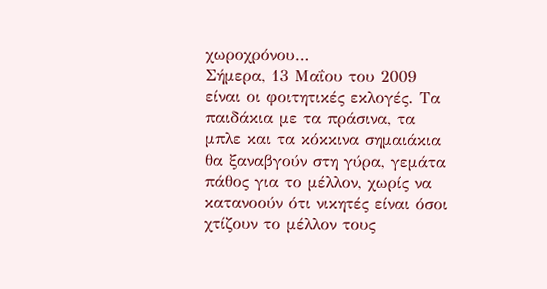χωροχρόνου…
Σήμερα, 13 Μαΐου του 2009 είναι οι φοιτητικές εκλογές. Τα παιδάκια με τα πράσινα, τα μπλε και τα κόκκινα σημαιάκια θα ξαναβγούν στη γύρα, γεμάτα πάθος για το μέλλον, χωρίς να κατανοούν ότι νικητές είναι όσοι χτίζουν το μέλλον τους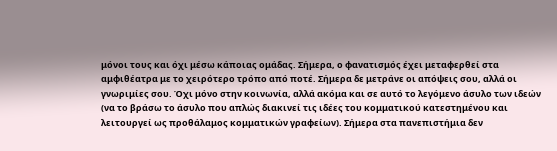μόνοι τους και όχι μέσω κάποιας ομάδας. Σήμερα, ο φανατισμός έχει μεταφερθεί στα αμφιθέατρα με το χειρότερο τρόπο από ποτέ. Σήμερα δε μετράνε οι απόψεις σου, αλλά οι γνωριμίες σου. Όχι μόνο στην κοινωνία, αλλά ακόμα και σε αυτό το λεγόμενο άσυλο των ιδεών (να το βράσω το άσυλο που απλώς διακινεί τις ιδέες του κομματικού κατεστημένου και λειτουργεί ως προθάλαμος κομματικών γραφείων). Σήμερα στα πανεπιστήμια δεν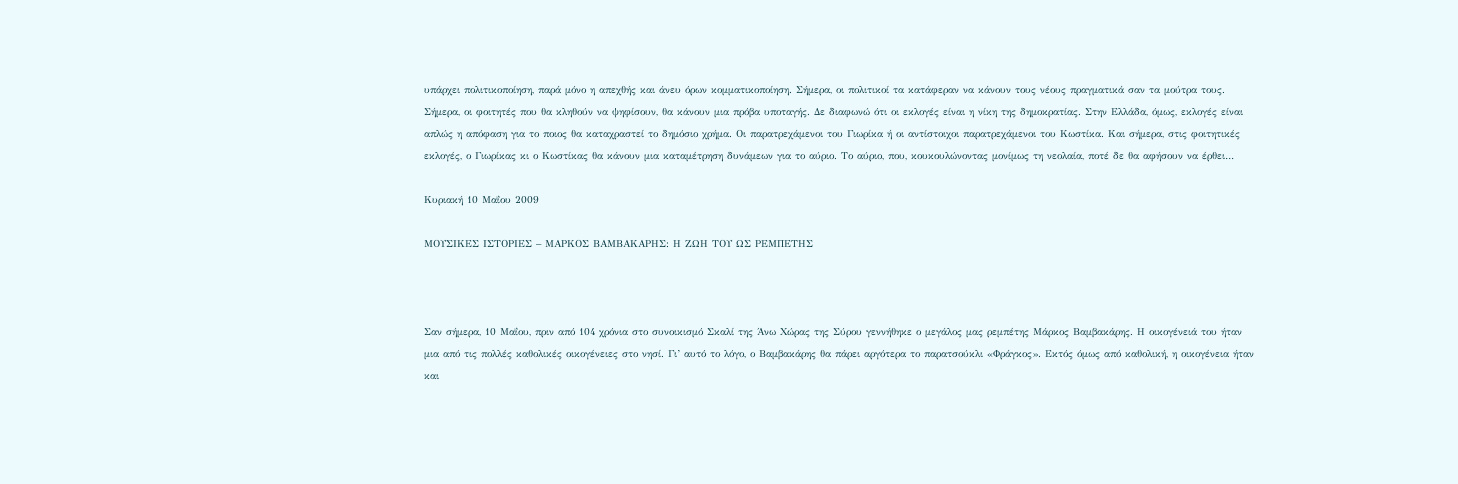υπάρχει πολιτικοποίηση, παρά μόνο η απεχθής και άνευ όρων κομματικοποίηση. Σήμερα, οι πολιτικοί τα κατάφεραν να κάνουν τους νέους πραγματικά σαν τα μούτρα τους. Σήμερα, οι φοιτητές που θα κληθούν να ψηφίσουν, θα κάνουν μια πρόβα υποταγής. Δε διαφωνώ ότι οι εκλογές είναι η νίκη της δημοκρατίας. Στην Ελλάδα, όμως, εκλογές είναι απλώς η απόφαση για το ποιος θα καταχραστεί το δημόσιο χρήμα. Οι παρατρεχάμενοι του Γιωρίκα ή οι αντίστοιχοι παρατρεχάμενοι του Κωστίκα. Και σήμερα, στις φοιτητικές εκλογές, ο Γιωρίκας κι ο Κωστίκας θα κάνουν μια καταμέτρηση δυνάμεων για το αύριο. Το αύριο, που, κουκουλώνοντας μονίμως τη νεολαία, ποτέ δε θα αφήσουν να έρθει…

Κυριακή 10 Μαΐου 2009

ΜΟΥΣΙΚΕΣ ΙΣΤΟΡΙΕΣ – ΜΑΡΚΟΣ ΒΑΜΒΑΚΑΡΗΣ: Η ΖΩΗ ΤΟΥ ΩΣ ΡΕΜΠΕΤΗΣ



Σαν σήμερα, 10 Μαΐου, πριν από 104 χρόνια στο συνοικισμό Σκαλί της Άνω Χώρας της Σύρου γεννήθηκε ο μεγάλος μας ρεμπέτης Μάρκος Βαμβακάρης. Η οικογένειά του ήταν μια από τις πολλές καθολικές οικογένειες στο νησί. Γι’ αυτό το λόγο, ο Βαμβακάρης θα πάρει αργότερα το παρατσούκλι «Φράγκος». Εκτός όμως από καθολική, η οικογένεια ήταν και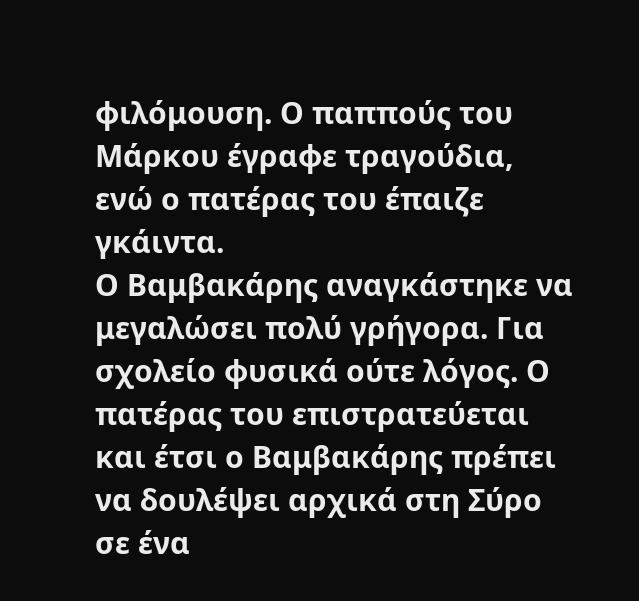φιλόμουση. Ο παππούς του Μάρκου έγραφε τραγούδια, ενώ ο πατέρας του έπαιζε γκάιντα.
Ο Βαμβακάρης αναγκάστηκε να μεγαλώσει πολύ γρήγορα. Για σχολείο φυσικά ούτε λόγος. Ο πατέρας του επιστρατεύεται και έτσι ο Βαμβακάρης πρέπει να δουλέψει αρχικά στη Σύρο σε ένα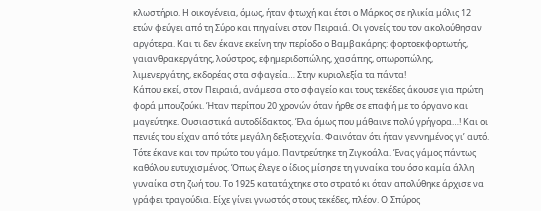κλωστήριο. Η οικογένεια, όμως, ήταν φτωχή και έτσι ο Μάρκος σε ηλικία μόλις 12 ετών φεύγει από τη Σύρο και πηγαίνει στον Πειραιά. Οι γονείς του τον ακολούθησαν αργότερα. Και τι δεν έκανε εκείνη την περίοδο ο Βαμβακάρης: φορτοεκφορτωτής, γαιανθρακεργάτης, λούστρος, εφημεριδοπώλης, χασάπης, οπωροπώλης, λιμενεργάτης, εκδορέας στα σφαγεία… Στην κυριολεξία τα πάντα!
Κάπου εκεί, στον Πειραιά, ανάμεσα στο σφαγείο και τους τεκέδες άκουσε για πρώτη φορά μπουζούκι. Ήταν περίπου 20 χρονών όταν ήρθε σε επαφή με το όργανο και μαγεύτηκε. Ουσιαστικά αυτοδίδακτος. Έλα όμως που μάθαινε πολύ γρήγορα…! Και οι πενιές του είχαν από τότε μεγάλη δεξιοτεχνία. Φαινόταν ότι ήταν γεννημένος γι’ αυτό. Τότε έκανε και τον πρώτο του γάμο. Παντρεύτηκε τη Ζιγκοάλα. Ένας γάμος πάντως καθόλου ευτυχισμένος. Όπως έλεγε ο ίδιος μίσησε τη γυναίκα του όσο καμία άλλη γυναίκα στη ζωή του. Το 1925 κατατάχτηκε στο στρατό κι όταν απολύθηκε άρχισε να γράφει τραγούδια. Είχε γίνει γνωστός στους τεκέδες, πλέον. Ο Σπύρος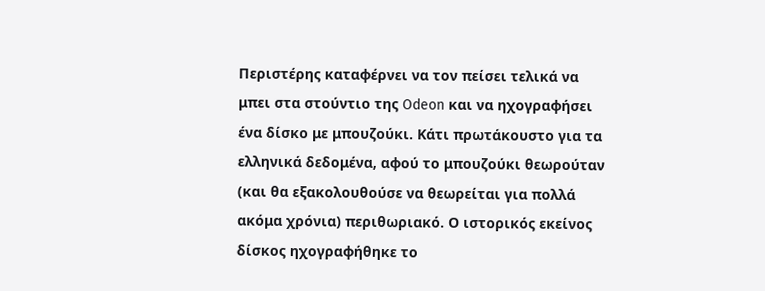Περιστέρης καταφέρνει να τον πείσει τελικά να μπει στα στούντιο της Odeon και να ηχογραφήσει ένα δίσκο με μπουζούκι. Κάτι πρωτάκουστο για τα ελληνικά δεδομένα, αφού το μπουζούκι θεωρούταν (και θα εξακολουθούσε να θεωρείται για πολλά ακόμα χρόνια) περιθωριακό. Ο ιστορικός εκείνος δίσκος ηχογραφήθηκε το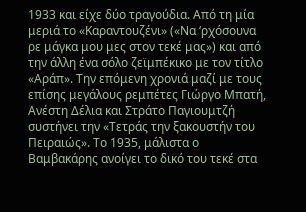1933 και είχε δύο τραγούδια. Από τη μία μεριά το «Καραντουζένι» («Να ‘ρχόσουνα ρε μάγκα μου μες στον τεκέ μας») και από την άλλη ένα σόλο ζεϊμπέκικο με τον τίτλο «Αράπ». Την επόμενη χρονιά μαζί με τους επίσης μεγάλους ρεμπέτες Γιώργο Μπατή, Ανέστη Δέλια και Στράτο Παγιουμτζή συστήνει την «Τετράς την ξακουστήν του Πειραιώς». Το 1935, μάλιστα ο Βαμβακάρης ανοίγει το δικό του τεκέ στα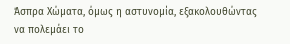Άσπρα Χώματα, όμως η αστυνομία, εξακολουθώντας να πολεμάει το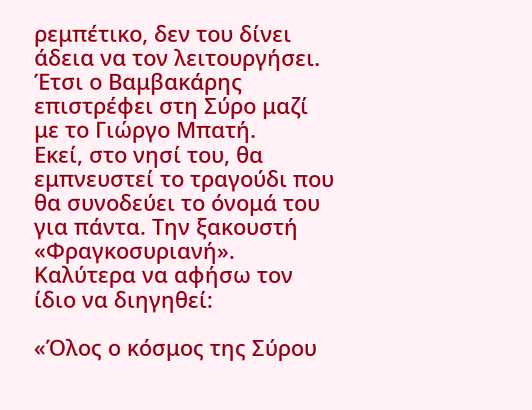ρεμπέτικο, δεν του δίνει άδεια να τον λειτουργήσει. Έτσι ο Βαμβακάρης επιστρέφει στη Σύρο μαζί με το Γιώργο Μπατή.
Εκεί, στο νησί του, θα εμπνευστεί το τραγούδι που θα συνοδεύει το όνομά του για πάντα. Την ξακουστή «Φραγκοσυριανή». Καλύτερα να αφήσω τον ίδιο να διηγηθεί:

«Όλος ο κόσμος της Σύρου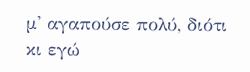μ' αγαπούσε πολύ, διότι κι εγώ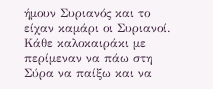ήμουν Συριανός και το είχαν καμάρι οι Συριανοί. Κάθε καλοκαιράκι με περίμεναν να πάω στη Σύρα να παίξω και να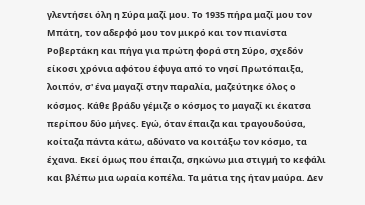γλεντήσει όλη η Σύρα μαζί μου. Το 1935 πήρα μαζί μου τον Μπάτη, τον αδερφό μου τον μικρό και τον πιανίστα Ροβερτάκη και πήγα για πρώτη φορά στη Σύρο, σχεδόν είκοσι χρόνια αφότου έφυγα από το νησί Πρωτόπαιξα, λοιπόν, σ' ένα μαγαζί στην παραλία, μαζεύτηκε όλος ο κόσμος. Κάθε βράδυ γέμιζε ο κόσμος το μαγαζί κι έκατσα περίπου δύο μήνες. Εγώ, όταν έπαιζα και τραγουδούσα, κοίταζα πάντα κάτω, αδύνατο να κοιτάξω τον κόσμο, τα έχανα. Εκεί όμως που έπαιζα, σηκώνω μια στιγμή το κεφάλι και βλέπω μια ωραία κοπέλα. Τα μάτια της ήταν μαύρα. Δεν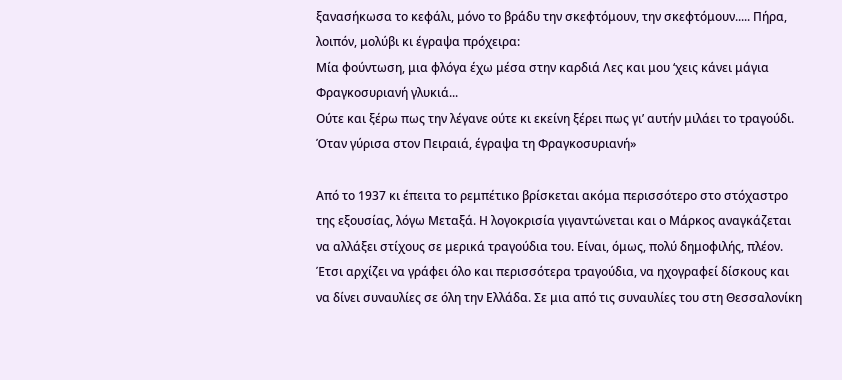ξανασήκωσα το κεφάλι, μόνο το βράδυ την σκεφτόμουν, την σκεφτόμουν..... Πήρα, λοιπόν, μολύβι κι έγραψα πρόχειρα:
Μία φούντωση, μια φλόγα έχω μέσα στην καρδιά Λες και μου ‘χεις κάνει μάγια Φραγκοσυριανή γλυκιά...
Ούτε και ξέρω πως την λέγανε ούτε κι εκείνη ξέρει πως γι’ αυτήν μιλάει το τραγούδι. Όταν γύρισα στον Πειραιά, έγραψα τη Φραγκοσυριανή»

Από το 1937 κι έπειτα το ρεμπέτικο βρίσκεται ακόμα περισσότερο στο στόχαστρο της εξουσίας, λόγω Μεταξά. Η λογοκρισία γιγαντώνεται και ο Μάρκος αναγκάζεται να αλλάξει στίχους σε μερικά τραγούδια του. Είναι, όμως, πολύ δημοφιλής, πλέον. Έτσι αρχίζει να γράφει όλο και περισσότερα τραγούδια, να ηχογραφεί δίσκους και να δίνει συναυλίες σε όλη την Ελλάδα. Σε μια από τις συναυλίες του στη Θεσσαλονίκη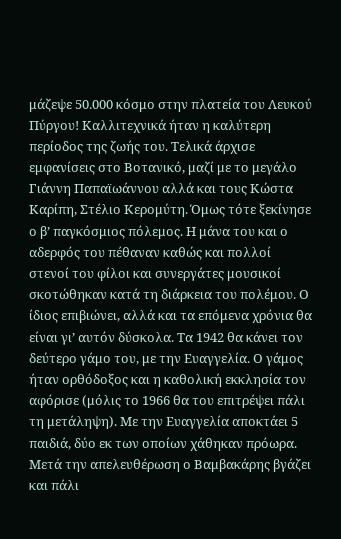μάζεψε 50.000 κόσμο στην πλατεία του Λευκού Πύργου! Καλλιτεχνικά ήταν η καλύτερη περίοδος της ζωής του. Τελικά άρχισε εμφανίσεις στο Βοτανικό, μαζί με το μεγάλο Γιάννη Παπαϊωάννου αλλά και τους Κώστα Καρίπη, Στέλιο Κερομύτη. Όμως τότε ξεκίνησε ο β’ παγκόσμιος πόλεμος. Η μάνα του και ο αδερφός του πέθαναν καθώς και πολλοί στενοί του φίλοι και συνεργάτες μουσικοί σκοτώθηκαν κατά τη διάρκεια του πολέμου. Ο ίδιος επιβιώνει, αλλά και τα επόμενα χρόνια θα είναι γι’ αυτόν δύσκολα. Τα 1942 θα κάνει τον δεύτερο γάμο του, με την Ευαγγελία. Ο γάμος ήταν ορθόδοξος και η καθολική εκκλησία τον αφόρισε (μόλις το 1966 θα του επιτρέψει πάλι τη μετάληψη). Με την Ευαγγελία αποκτάει 5 παιδιά, δύο εκ των οποίων χάθηκαν πρόωρα.
Μετά την απελευθέρωση ο Βαμβακάρης βγάζει και πάλι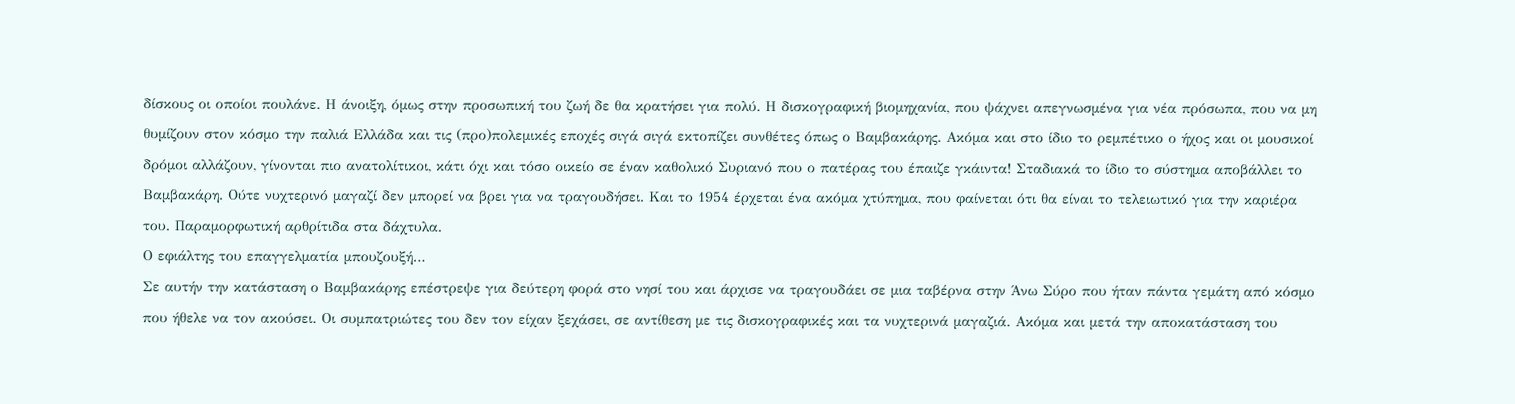δίσκους οι οποίοι πουλάνε. Η άνοιξη, όμως στην προσωπική του ζωή δε θα κρατήσει για πολύ. Η δισκογραφική βιομηχανία, που ψάχνει απεγνωσμένα για νέα πρόσωπα, που να μη θυμίζουν στον κόσμο την παλιά Ελλάδα και τις (προ)πολεμικές εποχές σιγά σιγά εκτοπίζει συνθέτες όπως ο Βαμβακάρης. Ακόμα και στο ίδιο το ρεμπέτικο ο ήχος και οι μουσικοί δρόμοι αλλάζουν, γίνονται πιο ανατολίτικοι, κάτι όχι και τόσο οικείο σε έναν καθολικό Συριανό που ο πατέρας του έπαιζε γκάιντα! Σταδιακά το ίδιο το σύστημα αποβάλλει το Βαμβακάρη. Ούτε νυχτερινό μαγαζί δεν μπορεί να βρει για να τραγουδήσει. Και το 1954 έρχεται ένα ακόμα χτύπημα, που φαίνεται ότι θα είναι το τελειωτικό για την καριέρα του. Παραμορφωτική αρθρίτιδα στα δάχτυλα.
Ο εφιάλτης του επαγγελματία μπουζουξή…
Σε αυτήν την κατάσταση ο Βαμβακάρης επέστρεψε για δεύτερη φορά στο νησί του και άρχισε να τραγουδάει σε μια ταβέρνα στην Άνω Σύρο που ήταν πάντα γεμάτη από κόσμο που ήθελε να τον ακούσει. Οι συμπατριώτες του δεν τον είχαν ξεχάσει, σε αντίθεση με τις δισκογραφικές και τα νυχτερινά μαγαζιά. Ακόμα και μετά την αποκατάσταση του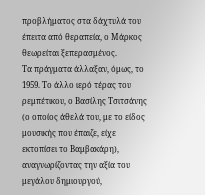προβλήματος στα δάχτυλά του έπειτα από θεραπεία, ο Μάρκος θεωρείται ξεπερασμένος.
Τα πράγματα άλλαξαν, όμως, το 1959. Το άλλο ιερό τέρας του ρεμπέτικου, ο Βασίλης Τσιτσάνης (ο οποίος άθελά του, με το είδος μουσικής που έπαιζε, είχε εκτοπίσει το Βαμβακάρη), αναγνωρίζοντας την αξία του μεγάλου δημιουργού,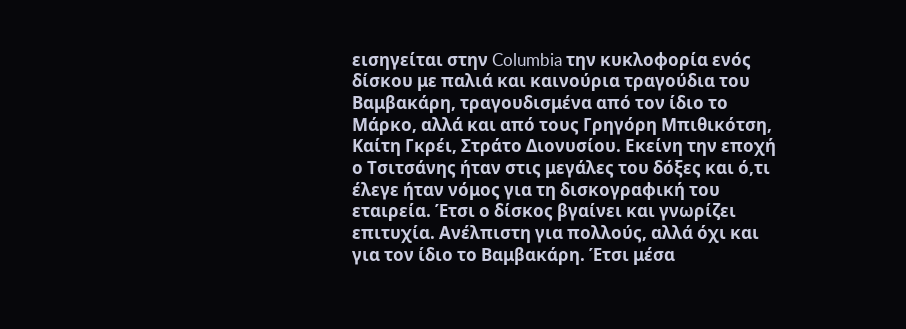εισηγείται στην Columbia την κυκλοφορία ενός δίσκου με παλιά και καινούρια τραγούδια του Βαμβακάρη, τραγουδισμένα από τον ίδιο το Μάρκο, αλλά και από τους Γρηγόρη Μπιθικότση, Καίτη Γκρέι, Στράτο Διονυσίου. Εκείνη την εποχή ο Τσιτσάνης ήταν στις μεγάλες του δόξες και ό,τι έλεγε ήταν νόμος για τη δισκογραφική του εταιρεία. Έτσι ο δίσκος βγαίνει και γνωρίζει επιτυχία. Ανέλπιστη για πολλούς, αλλά όχι και για τον ίδιο το Βαμβακάρη. Έτσι μέσα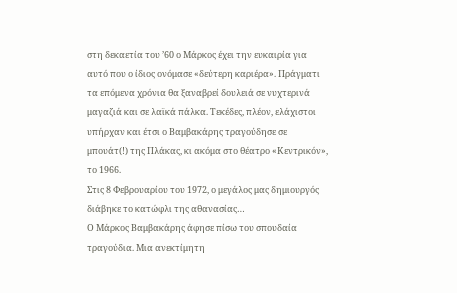στη δεκαετία του ’60 ο Μάρκος έχει την ευκαιρία για αυτό που ο ίδιος ονόμασε «δεύτερη καριέρα». Πράγματι τα επόμενα χρόνια θα ξαναβρεί δουλειά σε νυχτερινά μαγαζιά και σε λαϊκά πάλκα. Τεκέδες, πλέον, ελάχιστοι υπήρχαν και έτσι ο Βαμβακάρης τραγούδησε σε μπουάτ(!) της Πλάκας, κι ακόμα στο θέατρο «Κεντρικόν», το 1966.
Στις 8 Φεβρουαρίου του 1972, ο μεγάλος μας δημιουργός διάβηκε το κατώφλι της αθανασίας…
Ο Μάρκος Βαμβακάρης άφησε πίσω του σπουδαία τραγούδια. Μια ανεκτίμητη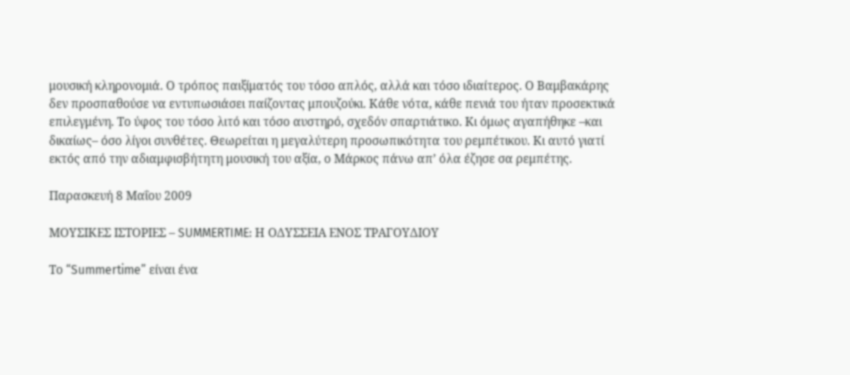μουσική κληρονομιά. Ο τρόπος παιξίματός του τόσο απλός, αλλά και τόσο ιδιαίτερος. Ο Βαμβακάρης δεν προσπαθούσε να εντυπωσιάσει παίζοντας μπουζούκι. Κάθε νότα, κάθε πενιά του ήταν προσεκτικά επιλεγμένη. Το ύφος του τόσο λιτό και τόσο αυστηρό, σχεδόν σπαρτιάτικο. Κι όμως αγαπήθηκε –και δικαίως– όσο λίγοι συνθέτες. Θεωρείται η μεγαλύτερη προσωπικότητα του ρεμπέτικου. Κι αυτό γιατί εκτός από την αδιαμφισβήτητη μουσική του αξία, ο Μάρκος πάνω απ’ όλα έζησε σα ρεμπέτης.

Παρασκευή 8 Μαΐου 2009

ΜΟΥΣΙΚΕΣ ΙΣΤΟΡΙΕΣ – SUMMERTIME: Η ΟΔΥΣΣΕΙΑ ΕΝΟΣ ΤΡΑΓΟΥΔΙΟΥ

Το “Summertime” είναι ένα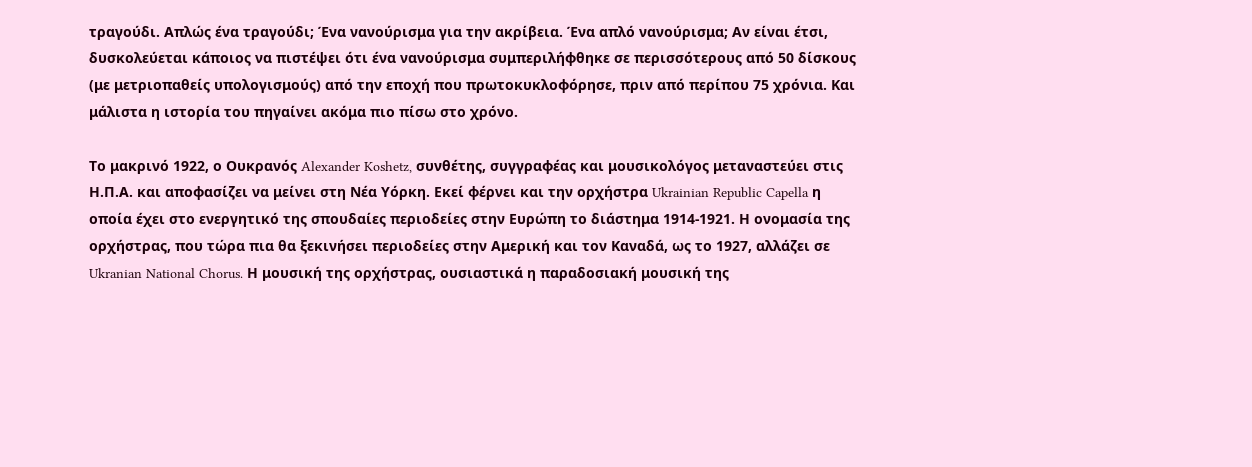τραγούδι. Απλώς ένα τραγούδι; Ένα νανούρισμα για την ακρίβεια. Ένα απλό νανούρισμα; Αν είναι έτσι, δυσκολεύεται κάποιος να πιστέψει ότι ένα νανούρισμα συμπεριλήφθηκε σε περισσότερους από 50 δίσκους (με μετριοπαθείς υπολογισμούς) από την εποχή που πρωτοκυκλοφόρησε, πριν από περίπου 75 χρόνια. Και μάλιστα η ιστορία του πηγαίνει ακόμα πιο πίσω στο χρόνο.

Το μακρινό 1922, ο Ουκρανός Alexander Koshetz, συνθέτης, συγγραφέας και μουσικολόγος μεταναστεύει στις Η.Π.Α. και αποφασίζει να μείνει στη Νέα Υόρκη. Εκεί φέρνει και την ορχήστρα Ukrainian Republic Capella η οποία έχει στο ενεργητικό της σπουδαίες περιοδείες στην Ευρώπη το διάστημα 1914-1921. Η ονομασία της ορχήστρας, που τώρα πια θα ξεκινήσει περιοδείες στην Αμερική και τον Καναδά, ως το 1927, αλλάζει σε Ukranian National Chorus. Η μουσική της ορχήστρας, ουσιαστικά η παραδοσιακή μουσική της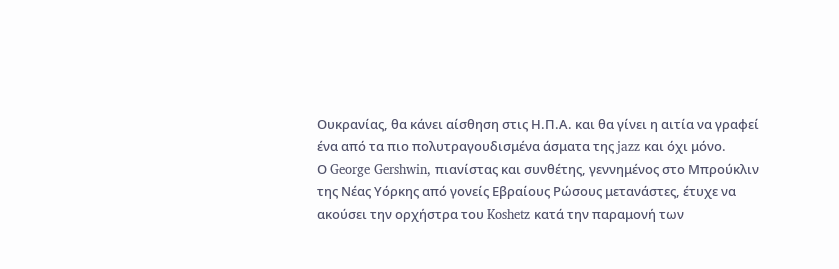Ουκρανίας, θα κάνει αίσθηση στις Η.Π.Α. και θα γίνει η αιτία να γραφεί ένα από τα πιο πολυτραγουδισμένα άσματα της jazz και όχι μόνο.
Ο George Gershwin, πιανίστας και συνθέτης, γεννημένος στο Μπρούκλιν της Νέας Υόρκης από γονείς Εβραίους Ρώσους μετανάστες, έτυχε να ακούσει την ορχήστρα του Koshetz κατά την παραμονή των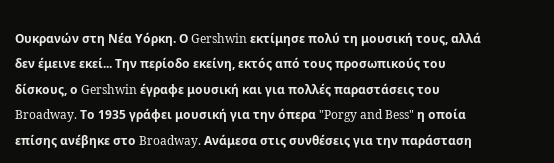Ουκρανών στη Νέα Υόρκη. Ο Gershwin εκτίμησε πολύ τη μουσική τους, αλλά δεν έμεινε εκεί... Την περίοδο εκείνη, εκτός από τους προσωπικούς του δίσκους, ο Gershwin έγραφε μουσική και για πολλές παραστάσεις του Broadway. Το 1935 γράφει μουσική για την όπερα "Porgy and Bess" η οποία επίσης ανέβηκε στο Broadway. Ανάμεσα στις συνθέσεις για την παράσταση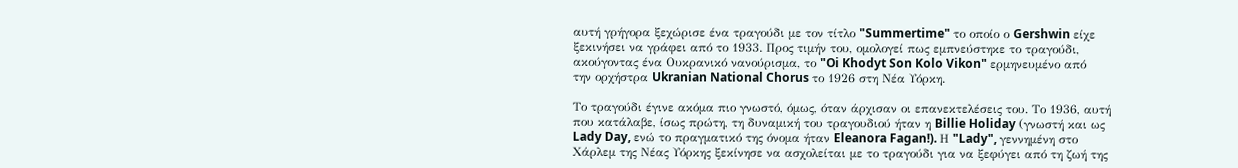αυτή γρήγορα ξεχώρισε ένα τραγούδι με τον τίτλο "Summertime" το οποίο ο Gershwin είχε ξεκινήσει να γράφει από το 1933. Προς τιμήν του, ομολογεί πως εμπνεύστηκε το τραγούδι, ακούγοντας ένα Ουκρανικό νανούρισμα, το "Oi Khodyt Son Kolo Vikon" ερμηνευμένο από την ορχήστρα Ukranian National Chorus το 1926 στη Νέα Υόρκη.

Το τραγούδι έγινε ακόμα πιο γνωστό, όμως, όταν άρχισαν οι επανεκτελέσεις του. Το 1936, αυτή που κατάλαβε, ίσως πρώτη, τη δυναμική του τραγουδιού ήταν η Billie Holiday (γνωστή και ως Lady Day, ενώ το πραγματικό της όνομα ήταν Eleanora Fagan!). Η "Lady", γεννημένη στο Χάρλεμ της Νέας Υόρκης ξεκίνησε να ασχολείται με το τραγούδι για να ξεφύγει από τη ζωή της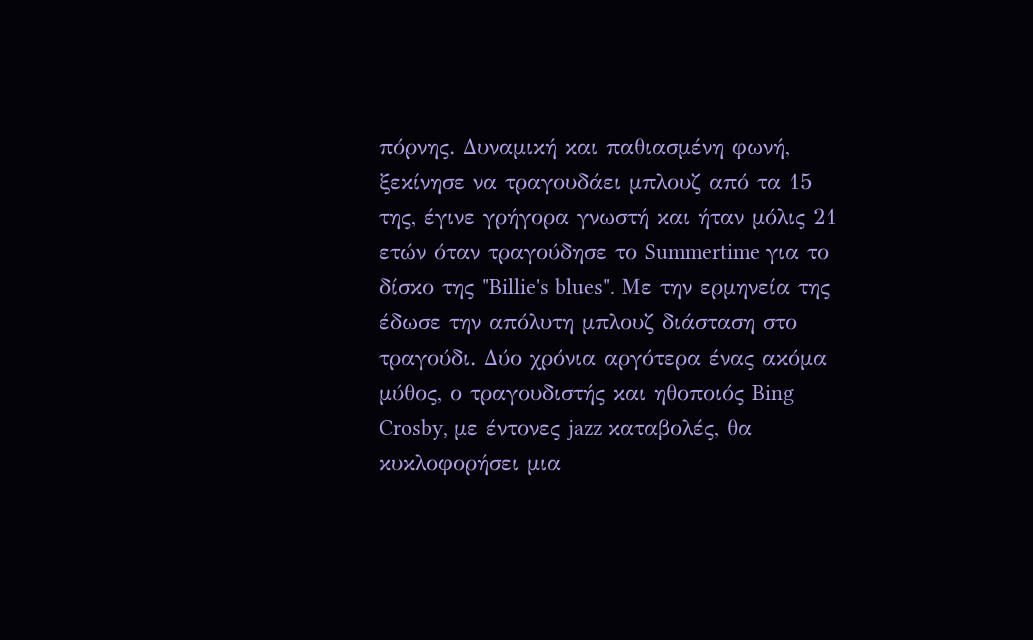πόρνης. Δυναμική και παθιασμένη φωνή, ξεκίνησε να τραγουδάει μπλουζ από τα 15 της, έγινε γρήγορα γνωστή και ήταν μόλις 21 ετών όταν τραγούδησε το Summertime για το δίσκο της "Billie's blues". Με την ερμηνεία της έδωσε την απόλυτη μπλουζ διάσταση στο τραγούδι. Δύο χρόνια αργότερα ένας ακόμα μύθος, ο τραγουδιστής και ηθοποιός Bing Crosby, με έντονες jazz καταβολές, θα κυκλοφορήσει μια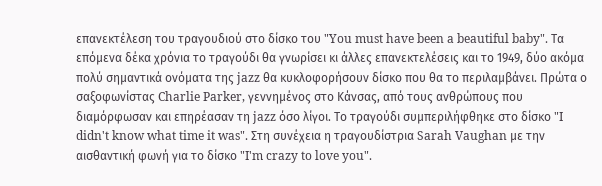επανεκτέλεση του τραγουδιού στο δίσκο του "You must have been a beautiful baby". Τα επόμενα δέκα χρόνια το τραγούδι θα γνωρίσει κι άλλες επανεκτελέσεις και το 1949, δύο ακόμα πολύ σημαντικά ονόματα της jazz θα κυκλοφορήσουν δίσκο που θα το περιλαμβάνει. Πρώτα ο σαξοφωνίστας Charlie Parker, γεννημένος στο Κάνσας, από τους ανθρώπους που διαμόρφωσαν και επηρέασαν τη jazz όσο λίγοι. Το τραγούδι συμπεριλήφθηκε στο δίσκο "I didn't know what time it was". Στη συνέχεια η τραγουδίστρια Sarah Vaughan με την αισθαντική φωνή για το δίσκο "I'm crazy to love you".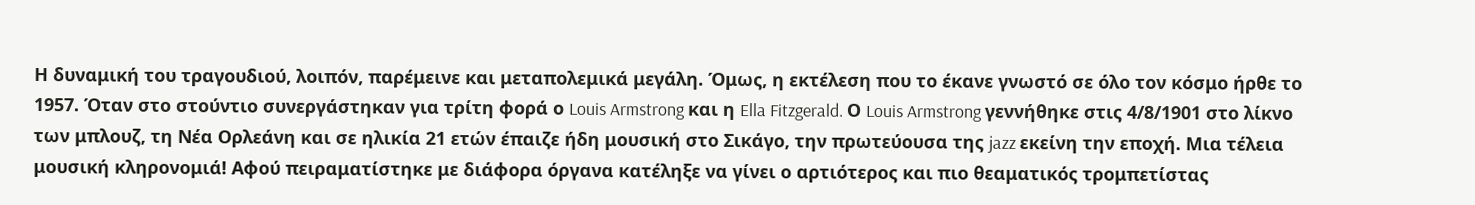Η δυναμική του τραγουδιού, λοιπόν, παρέμεινε και μεταπολεμικά μεγάλη. Όμως, η εκτέλεση που το έκανε γνωστό σε όλο τον κόσμο ήρθε το 1957. Όταν στο στούντιο συνεργάστηκαν για τρίτη φορά ο Louis Armstrong και η Ella Fitzgerald. Ο Louis Armstrong γεννήθηκε στις 4/8/1901 στο λίκνο των μπλουζ, τη Νέα Ορλεάνη και σε ηλικία 21 ετών έπαιζε ήδη μουσική στο Σικάγο, την πρωτεύουσα της jazz εκείνη την εποχή. Μια τέλεια μουσική κληρονομιά! Αφού πειραματίστηκε με διάφορα όργανα κατέληξε να γίνει ο αρτιότερος και πιο θεαματικός τρομπετίστας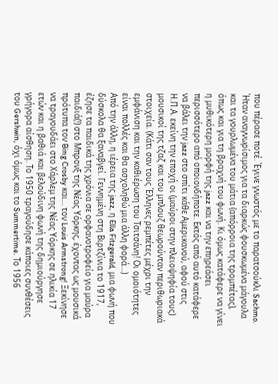που πέρασε ποτέ. Έγινε γνωστός με το παρατσούκλι Sachmo. Ήταν αναγνωρίσιμος για τα διαρκώς φουσκωμένα μάγουλα και τα γουρλωμένα του μάτια (απόρροια της τρομπέτας), όπως και για τη βραχνή του φωνή. Κι όμως κατάφερε να γίνει η μυθικότερη μορφή της jazz και να την επηρεάσει περισσότερο από οποιονδήποτε. Εκτός από αυτό κατάφερε να βάλει την jazz στο σπίτι κάθε Αμερικανού, αφού στις Η.Π.Α. εκείνη την εποχή οι (μαύροι στην πλειοψηφία τους) μουσικοί της τζαζ και του μπλουζ θεωρούνταν περιθωριακά στοιχεία. (Κάτι σαν τους Έλληνες ρεμπέτες μέχρι την εμφάνιση και την καθιέρωση του Τσιτσάνη! Οι ομοιότητες είναι πολλές και θα ασχοληθώ μια άλλη φορά...)
Από την άλλη, η ιέρεια της jazz, η Ella Fitzgerald, μια φωνή που δύσκολα θα ξαναβγεί. Γεννημένη στη Βιρτζίνια το 1917, έζησε τα παιδικά της χρόνια σε ορφανοτροφείο για μαύρα παιδιά(!) στο Μπρονξ της Νέας Υόρκης, έχοντας ως μουσικά πρότυπα τον Bing Crosby και... τον Louis Armstrong! Ξεκίνησε να τραγουδάει στο Χάρλεμ της Νέας Υόρκης σε ηλικία 17 ετών και η βαθιά και βελούδινη φωνή της δημιούργησε γρήγορα αίσθηση. Το 1950 τραγούδησε κάποιες συνθέσεις του Gershwin, όχι όμως και το Summertime. Το 1956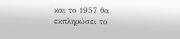και το 1957 θα εκπληρώσει το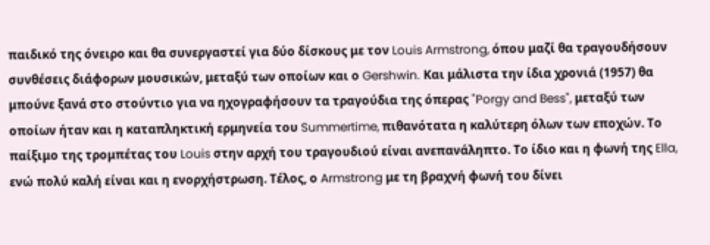παιδικό της όνειρο και θα συνεργαστεί για δύο δίσκους με τον Louis Armstrong, όπου μαζί θα τραγουδήσουν συνθέσεις διάφορων μουσικών, μεταξύ των οποίων και ο Gershwin. Και μάλιστα την ίδια χρονιά (1957) θα μπούνε ξανά στο στούντιο για να ηχογραφήσουν τα τραγούδια της όπερας "Porgy and Bess", μεταξύ των οποίων ήταν και η καταπληκτική ερμηνεία του Summertime, πιθανότατα η καλύτερη όλων των εποχών. Το παίξιμο της τρομπέτας του Louis στην αρχή του τραγουδιού είναι ανεπανάληπτο. Το ίδιο και η φωνή της Ella, ενώ πολύ καλή είναι και η ενορχήστρωση. Τέλος, ο Armstrong με τη βραχνή φωνή του δίνει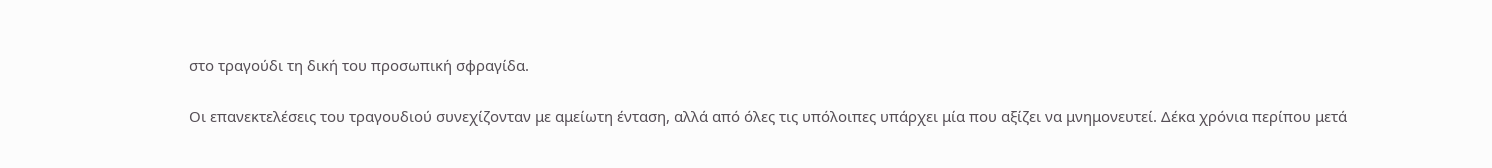στο τραγούδι τη δική του προσωπική σφραγίδα.

Οι επανεκτελέσεις του τραγουδιού συνεχίζονταν με αμείωτη ένταση, αλλά από όλες τις υπόλοιπες υπάρχει μία που αξίζει να μνημονευτεί. Δέκα χρόνια περίπου μετά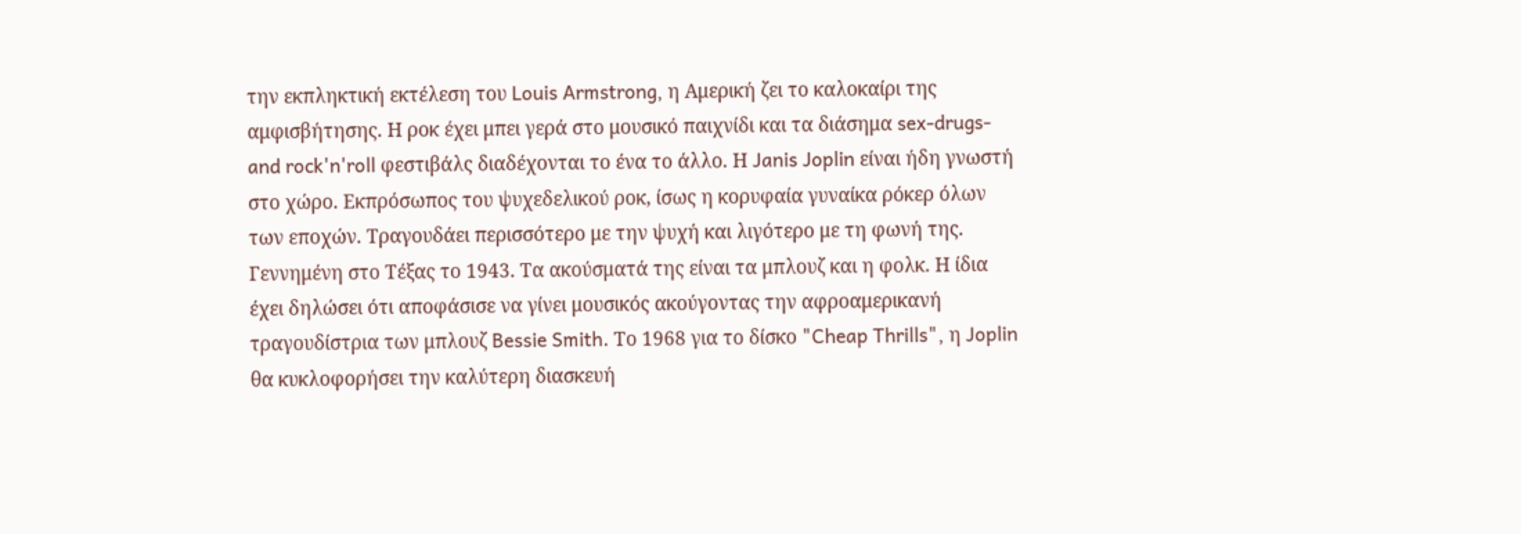την εκπληκτική εκτέλεση του Louis Armstrong, η Αμερική ζει το καλοκαίρι της αμφισβήτησης. Η ροκ έχει μπει γερά στο μουσικό παιχνίδι και τα διάσημα sex-drugs-and rock'n'roll φεστιβάλς διαδέχονται το ένα το άλλο. Η Janis Joplin είναι ήδη γνωστή στο χώρο. Εκπρόσωπος του ψυχεδελικού ροκ, ίσως η κορυφαία γυναίκα ρόκερ όλων των εποχών. Τραγουδάει περισσότερο με την ψυχή και λιγότερο με τη φωνή της. Γεννημένη στο Τέξας το 1943. Τα ακούσματά της είναι τα μπλουζ και η φολκ. Η ίδια έχει δηλώσει ότι αποφάσισε να γίνει μουσικός ακούγοντας την αφροαμερικανή τραγουδίστρια των μπλουζ Bessie Smith. Το 1968 για το δίσκο "Cheap Thrills", η Joplin θα κυκλοφορήσει την καλύτερη διασκευή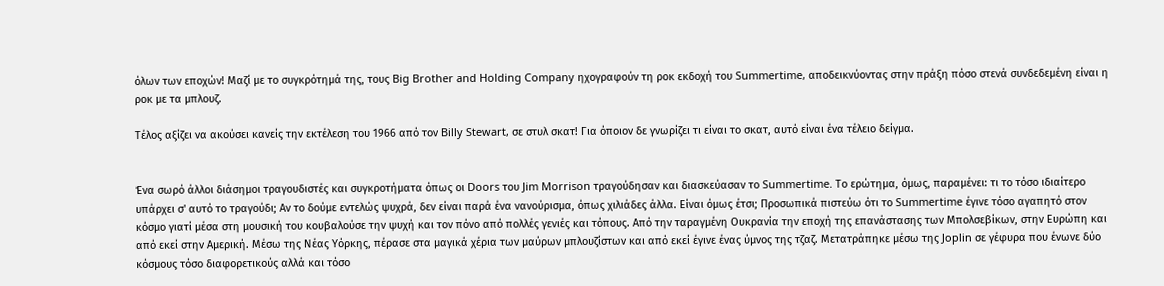όλων των εποχών! Μαζί με το συγκρότημά της, τους Big Brother and Holding Company ηχογραφούν τη ροκ εκδοχή του Summertime, αποδεικνύοντας στην πράξη πόσο στενά συνδεδεμένη είναι η ροκ με τα μπλουζ.

Τέλος αξίζει να ακούσει κανείς την εκτέλεση του 1966 από τον Billy Stewart, σε στυλ σκατ! Για όποιον δε γνωρίζει τι είναι το σκατ, αυτό είναι ένα τέλειο δείγμα.


Ένα σωρό άλλοι διάσημοι τραγουδιστές και συγκροτήματα όπως οι Doors του Jim Morrison τραγούδησαν και διασκεύασαν το Summertime. Το ερώτημα, όμως, παραμένει: τι το τόσο ιδιαίτερο υπάρχει σ' αυτό το τραγούδι; Αν το δούμε εντελώς ψυχρά, δεν είναι παρά ένα νανούρισμα, όπως χιλιάδες άλλα. Είναι όμως έτσι; Προσωπικά πιστεύω ότι το Summertime έγινε τόσο αγαπητό στον κόσμο γιατί μέσα στη μουσική του κουβαλούσε την ψυχή και τον πόνο από πολλές γενιές και τόπους. Από την ταραγμένη Ουκρανία την εποχή της επανάστασης των Μπολσεβίκων, στην Ευρώπη και από εκεί στην Αμερική. Μέσω της Νέας Υόρκης, πέρασε στα μαγικά χέρια των μαύρων μπλουζίστων και από εκεί έγινε ένας ύμνος της τζαζ. Μετατράπηκε μέσω της Joplin σε γέφυρα που ένωνε δύο κόσμους τόσο διαφορετικούς αλλά και τόσο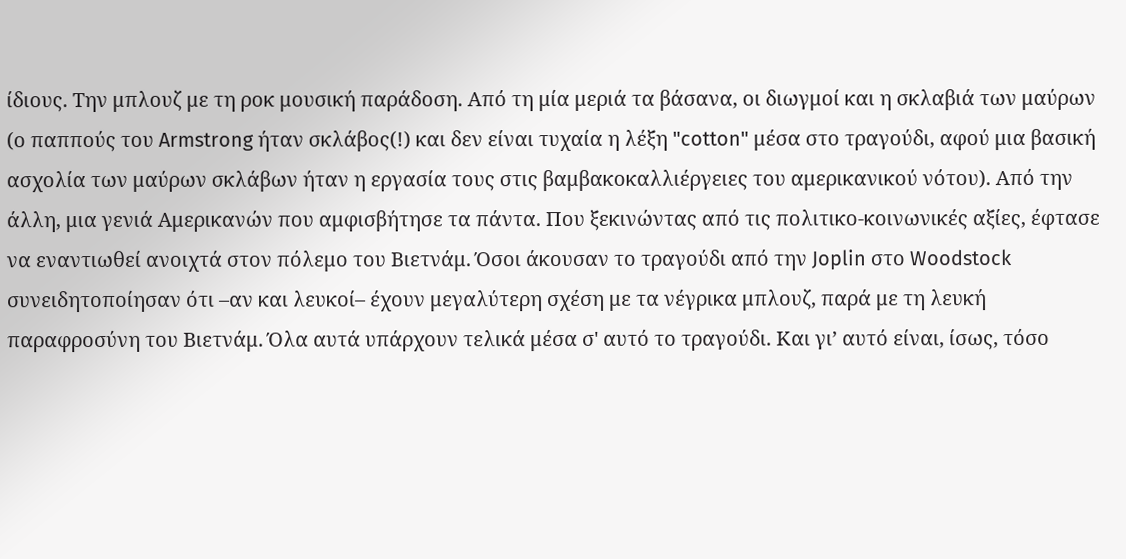ίδιους. Την μπλουζ με τη ροκ μουσική παράδοση. Από τη μία μεριά τα βάσανα, οι διωγμοί και η σκλαβιά των μαύρων (ο παππούς του Armstrong ήταν σκλάβος(!) και δεν είναι τυχαία η λέξη "cotton" μέσα στο τραγούδι, αφού μια βασική ασχολία των μαύρων σκλάβων ήταν η εργασία τους στις βαμβακοκαλλιέργειες του αμερικανικού νότου). Από την άλλη, μια γενιά Αμερικανών που αμφισβήτησε τα πάντα. Που ξεκινώντας από τις πολιτικο-κοινωνικές αξίες, έφτασε να εναντιωθεί ανοιχτά στον πόλεμο του Βιετνάμ. Όσοι άκουσαν το τραγούδι από την Joplin στο Woodstock συνειδητοποίησαν ότι –αν και λευκοί– έχουν μεγαλύτερη σχέση με τα νέγρικα μπλουζ, παρά με τη λευκή παραφροσύνη του Βιετνάμ. Όλα αυτά υπάρχουν τελικά μέσα σ' αυτό το τραγούδι. Και γι’ αυτό είναι, ίσως, τόσο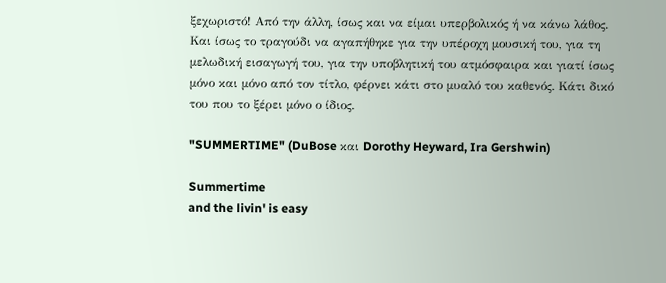ξεχωριστό! Από την άλλη, ίσως και να είμαι υπερβολικός ή να κάνω λάθος. Και ίσως το τραγούδι να αγαπήθηκε για την υπέροχη μουσική του, για τη μελωδική εισαγωγή του, για την υποβλητική του ατμόσφαιρα και γιατί ίσως μόνο και μόνο από τον τίτλο, φέρνει κάτι στο μυαλό του καθενός. Κάτι δικό του που το ξέρει μόνο ο ίδιος.

"SUMMERTIME" (DuBose και Dorothy Heyward, Ira Gershwin)

Summertime
and the livin' is easy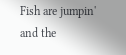Fish are jumpin'
and the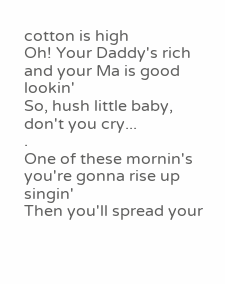cotton is high
Oh! Your Daddy's rich
and your Ma is good lookin'
So, hush little baby,
don't you cry...
.
One of these mornin's
you're gonna rise up singin'
Then you'll spread your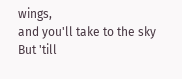wings,
and you'll take to the sky
But 'till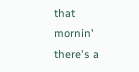that mornin'
there's a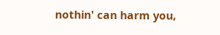nothin' can harm you,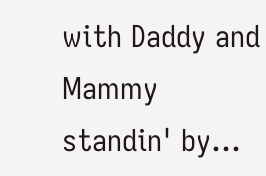with Daddy and Mammy
standin' by...